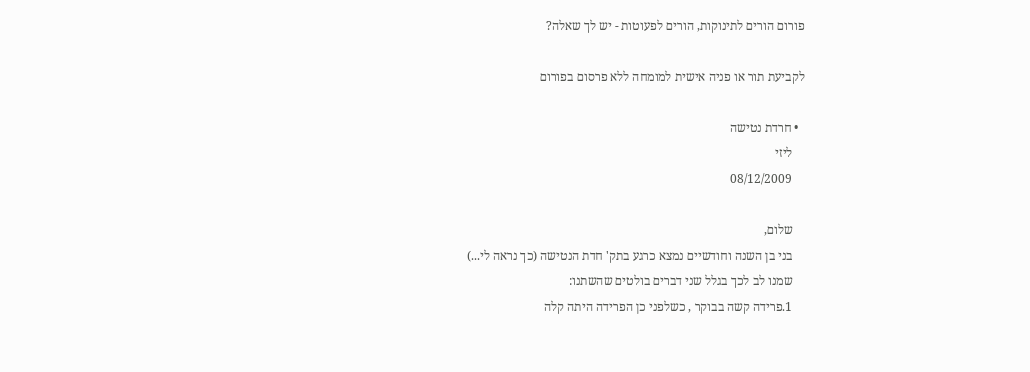פורום הורים לתינוקות, הורים לפעוטות - יש לך שאלה?

לקביעת תור או פניה אישית למומחה ללא פרסום בפורום

  • חרדת נטישה
    ליזי
    08/12/2009

    שלום,
    בני בן השנה וחודשיים נמצא כרגע בתק' חדת הנטישה (כך נראה לי...)
    שמנו לב לכך בגלל שני דברים בולטים שהשתנו:
    1.פרידה קשה בבוקר , כשלפני כן הפרידה היתה קלה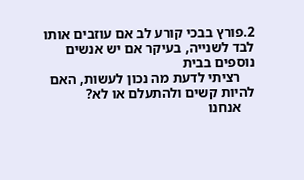2.פורץ בבכי קורע לב אם עוזבים אותו לבד לשנייה, בעיקר אם יש אנשים נוספים בבית
    רציתי לדעת מה נכון לעשות, האם להיות קשים ולהתעלם או לא?
    אנחנו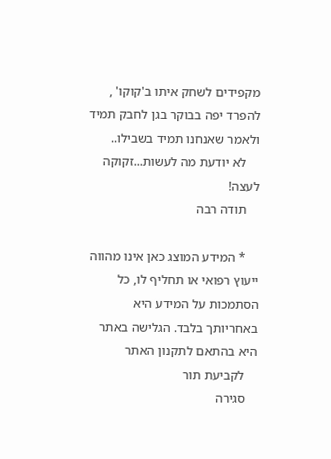מקפידים לשחק איתו ב'קוקו' , להפרד יפה בבוקר בגן לחבק תמיד ולאמר שאנחנו תמיד בשבילו..
    לא יודעת מה לעשות...זקוקה לעצה!
    תודה רבה

    * המידע המוצג כאן אינו מהווה ייעוץ רפואי או תחליף לו, כל הסתמכות על המידע היא באחריותך בלבד. הגלישה באתר היא בהתאם לתקנון האתר
    לקביעת תור
    סגירה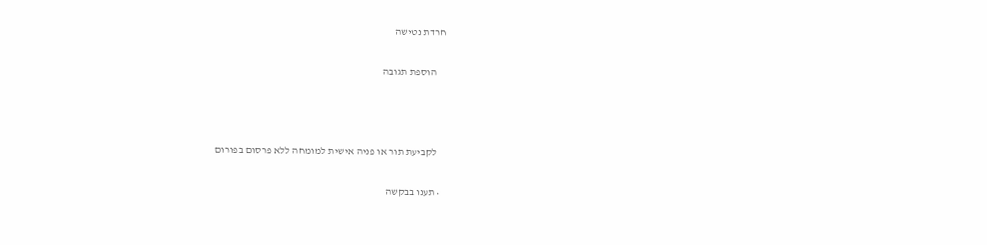חרדת נטישה

    הוספת תגובה



    לקביעת תור או פניה אישית למומחה ללא פרסום בפורום

  • תענו בבקשה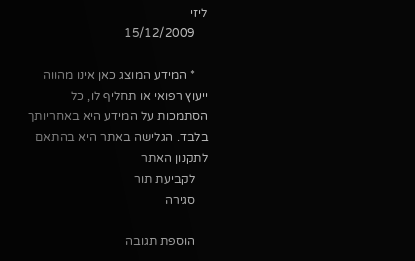ליזי
    15/12/2009

    * המידע המוצג כאן אינו מהווה ייעוץ רפואי או תחליף לו, כל הסתמכות על המידע היא באחריותך בלבד. הגלישה באתר היא בהתאם לתקנון האתר
    לקביעת תור
    סגירה

    הוספת תגובה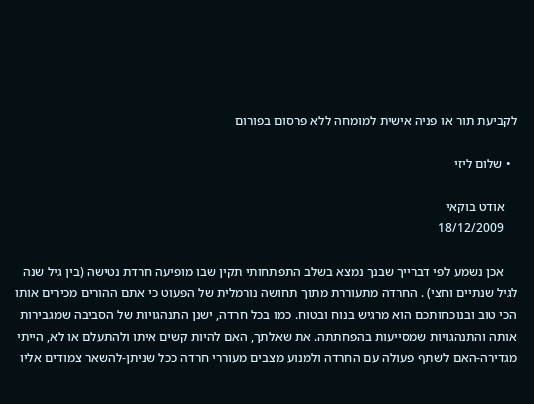לקביעת תור או פניה אישית למומחה ללא פרסום בפורום

  • שלום ליזי

    אודט בוקאי
    18/12/2009

    אכן נשמע לפי דברייך שבנך נמצא בשלב התפתחותי תקין שבו מופיעה חרדת נטישה (בין גיל שנה לגיל שנתיים וחצי) . החרדה מתעוררת מתוך תחושה נורמלית של הפעוט כי אתם ההורים מכירים אותו הכי טוב ובנוכחותכם הוא מרגיש בנוח ובטוח. כמו בכל חרדה, ישנן התנהגויות של הסביבה שמגבירות אותה והתנהגויות שמסייעות בהפחתתה. את שאלתך, האם להיות קשים איתו ולהתעלם או לא, הייתי מגדירה-האם לשתף פעולה עם החרדה ולמנוע מצבים מעוררי חרדה ככל שניתן-להשאר צמודים אליו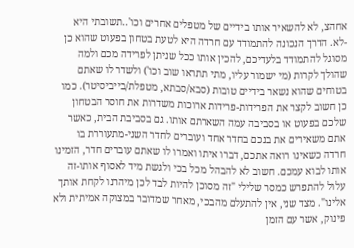אחהצ, לא להשאיר אותו בידיים של מטפלים אחרים וכו'..תשובתי היא -לא. הדרך הנכונה להתמודד עם חרדה היא לטעת בטחון בפעוט שהוא כן מסוגל להתמודד בלעדיכם, להכין אותו ככל שניתן לפרידה מכם ולמה שהולך לקרות (מי ישמור עליו, מתי תתראו שוב וכו') ולשדר לו שאתם בטוחים שהוא נשאר בידיים טובות (סבא/סבתא, מטפלת/בייביסיטר). כמו כן חשוב לקצר את הפרידות-פרידות ארוכות משדרות את חוסר הבטחון שלכם בפעוט או בסביבה עמה השארתם אותו. גם בסביבת הבית, כאשר אתם משאירים את בנכם בחדר אחד ועוברים לחדר השני-מתעוררת בו חרדה כשאינו רואה אתכם, דברו איתו ואמרו לו שאתם עוברים חדר, הזמינו אותו לבוא עמכם. חשוב לא להבהל מכל בכי ולגשת מיד לאסוף אותו-זה עלול להתפרש כמסר שלילי "זה מסוכן להיות לבד לכן מיהרנו לקחת אותך אלינו". מצד שני, אין להתעלם מהבכי, מאחר שמדובר במצוקה אמיתית ולא פינוק, אשר עם הזמן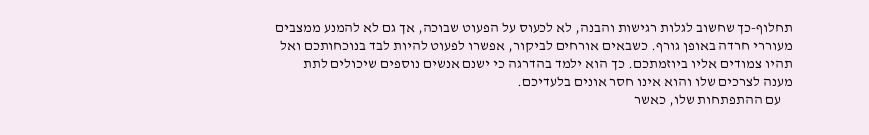תחלוף-כך שחשוב לגלות רגישות והבנה, לא לכעוס על הפעוט שבוכה, אך גם לא להמנע ממצבים מעוררי חרדה באופן גורף. כשבאים אורחים לביקור, אפשרו לפעוט להיות לבד בנוכחותכם ואל תהיו צמודים אליו ביוזמתכם. כך הוא ילמד בהדרגה כי ישנם אנשים נוספים שיכולים לתת מענה לצרכים שלו והוא אינו חסר אונים בלעדיכם.
    עם ההתפתחות שלו, כאשר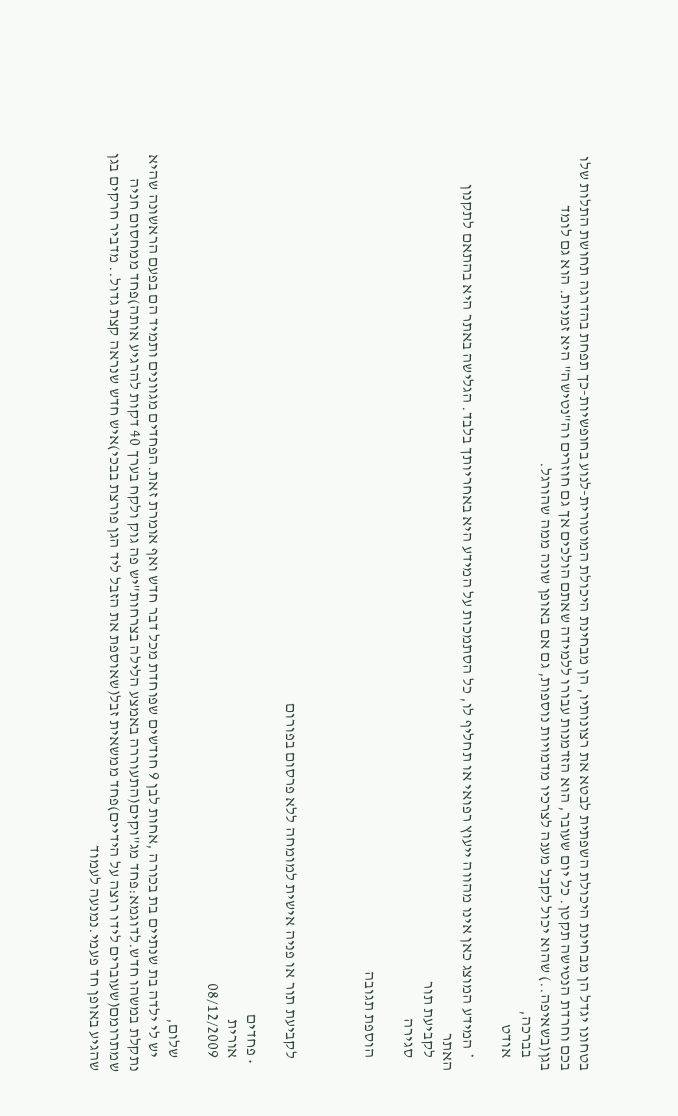בטחונו יגדל הן מבחינת היכולת השפתית לבטא את רצונותיו, הן מבחינת היכולת המוטורית-לנוע בחופשיות-כך תפחת בהדרגה תחושת התלות שלו בכם וחרדת הנטישה תקטן. כל יום שעובר, הוא הזדמנות עבורו ללמידה שאתם הולכים אך גם חוזרים וה"נטישה" היא זמנית. הוא גם לומד בגן(בשאיפה..) שהוא יכול לקבל מענה לצרכיו מדמויות נוספות, גם אם באופן שונה ממה שהורגל.
    בברכה,
    אודט

    * המידע המוצג כאן אינו מהווה ייעוץ רפואי או תחליף לו, כל הסתמכות על המידע היא באחריותך בלבד. הגלישה באתר היא בהתאם לתקנון האתר
    לקביעת תור
    סגירה

    הוספת תגובה



    לקביעת תור או פניה אישית למומחה ללא פרסום בפורום

  • פחדים
    אורית
    08/12/2009

    שלום,
    יש לי ילדה בת שנתיים בת בכורה ,אחות לבן 9 חודשים שפוחדת מכל דבר חדש ואף אומרת זאת.הפחדים מגוונים ותמיד הם בפעם הראשונה שהיא נתקלת במשהו חדש.לדוגמא:פחד מג"וקים(התעוררה באמצע הלילה בצרחות"יש פה גוק ולקח בערך 40 דקות להרגיע אותה)פחד ממחסום חניה שמתרומם(שעוברים לידו רוצה על הידיים)פחד ממשאית זבל(שאוספת את הזבל ליד הגן פורצת בבכי)איש חדש שנראה קצת גדול.. מדביר חרקים בגן שהגיע באופן חד פעמי.נמנעה לעמוד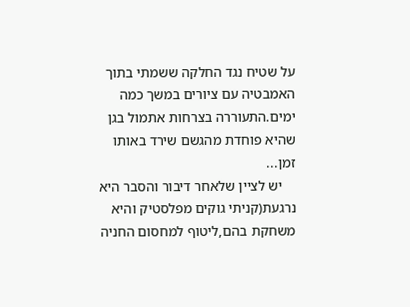על שטיח נגד החלקה ששמתי בתוך האמבטיה עם ציורים במשך כמה ימים.התעוררה בצרחות אתמול בגן שהיא פוחדת מהגשם שירד באותו זמן...
    יש לציין שלאחר דיבור והסבר היא נרגעת(קניתי גוקים מפלסטיק והיא משחקת בהם,ליטוף למחסום החניה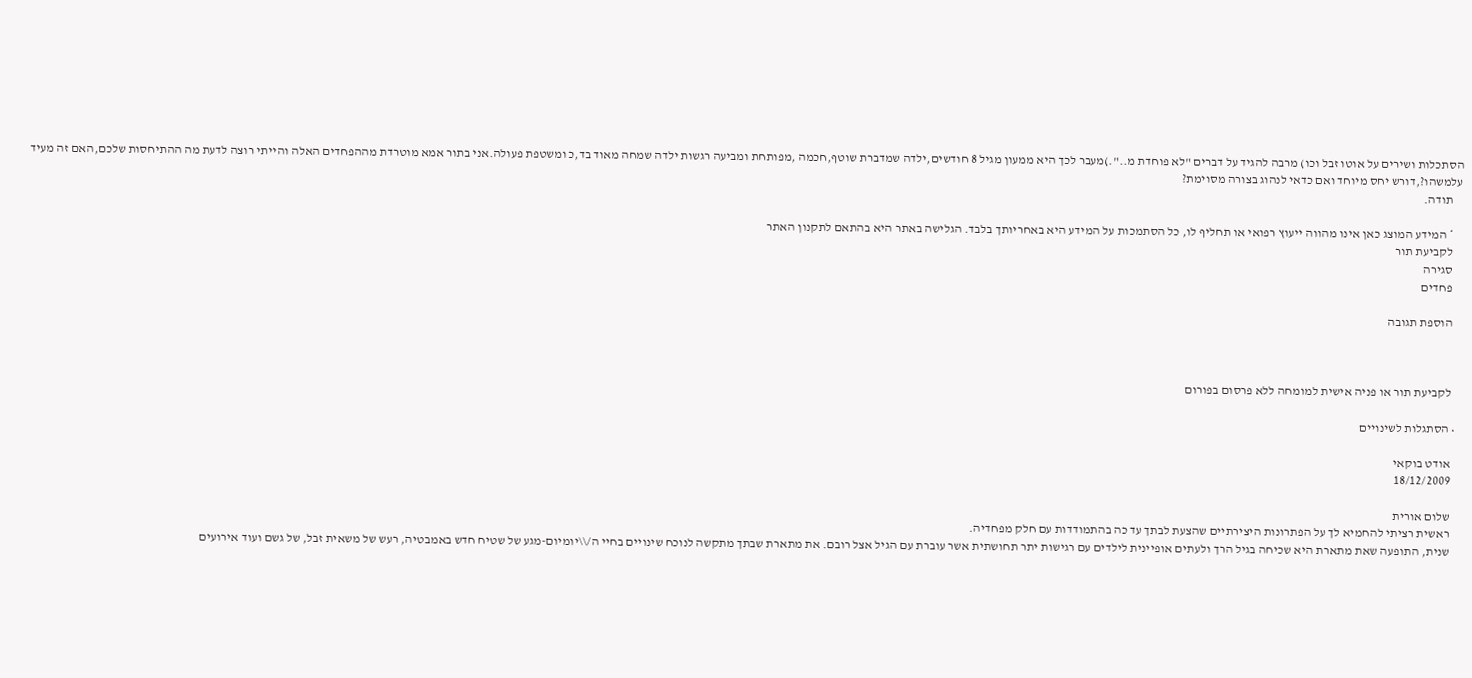הסתכלות ושירים על אוטו זבל וכו) מרבה להגיד על דברים "לא פוחדת מ..".)מעבר לכך היא ממעון מגיל 8 חודשים,ילדה שמדברת שוטף,חכמה ,מפותחת ומביעה רגשות ילדה שמחה מאוד בד,כ ומשטפת פעולה.אני בתור אמא מוטרדת מההפחדים האלה והייתי רוצה לדעת מה ההתיחסות שלכם,האם זה מעיד עלמשהו?,דורש יחס מיוחד ואם כדאי לנהוג בצורה מסוימת?
    תודה.

    * המידע המוצג כאן אינו מהווה ייעוץ רפואי או תחליף לו, כל הסתמכות על המידע היא באחריותך בלבד. הגלישה באתר היא בהתאם לתקנון האתר
    לקביעת תור
    סגירה
    פחדים

    הוספת תגובה



    לקביעת תור או פניה אישית למומחה ללא פרסום בפורום

  • הסתגלות לשינויים

    אודט בוקאי
    18/12/2009

    שלום אורית
    ראשית רציתי להחמיא לך על הפתרונות היצירתיים שהצעת לבתך עד כה בהתמודדות עם חלק מפחדיה.
    שנית, התופעה שאת מתארת היא שכיחה בגיל הרך ולעתים אופיינית לילדים עם רגישות יתר תחושתית אשר עוברת עם הגיל אצל רובם. את מתארת שבתך מתקשה לנוכח שינויים בחיי ה/\\יומיום-מגע של שטיח חדש באמבטיה, רעש של משאית זבל, של גשם ועוד אירועים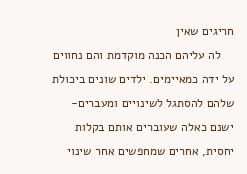חריגים שאין
    לה עליהם הכנה מוקדמת והם נחווים על ידה כמאיימים. ילדים שונים ביכולת שלהם להסתגל לשינויים ומעברים-ישנם כאלה שעוברים אותם בקלות יחסית, אחרים שמחפשים אחר שינוי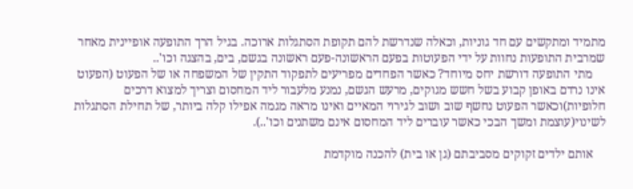מתמיד ומתקשים עם חד גוניות, וכאלה שנדרשת להם תקופת הסתגלות ארוכה. בגיל הרך התופעה אופיינית מאחר שמרבית התופעות נחוות על ידי הפעוטות בפעם הראשונה-פעם ראשונה בגשם, בים, בהצגה וכו'..
    מתי התופעה דורשת יחס מיוחד? כאשר הפחדים מפריעים לתפקוד התקין של המשפחה או של הפעוט (הפעוט אינו נרדם באופן קבוע בשל חשש מגוקים, מרעש הגשם, נמנע מלעבור ליד המחסום וצריך למצוא דרכים חלופיות)וכאשר הפעוט נחשף שוב ושוב לגירוי המאיים ואינו מראה מגמה אפילו קלה ביותר, של תחילת הסתגלות לשינוי(עוצמת ומשך הבכי כאשר עוברים ליד המחסום אינם משתנים וכו'..).

    אותם ילדים זקוקים מסביבתם (גן או בית) להכנה מוקדמת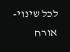לכל שינוי-אורח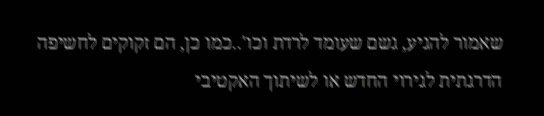שאמור להגיע, גשם שעומד לרדת וכו'..כמו כן, הם זקוקים לחשיפה הדרגתית לגירוי החדש או לשיתוך האקטיבי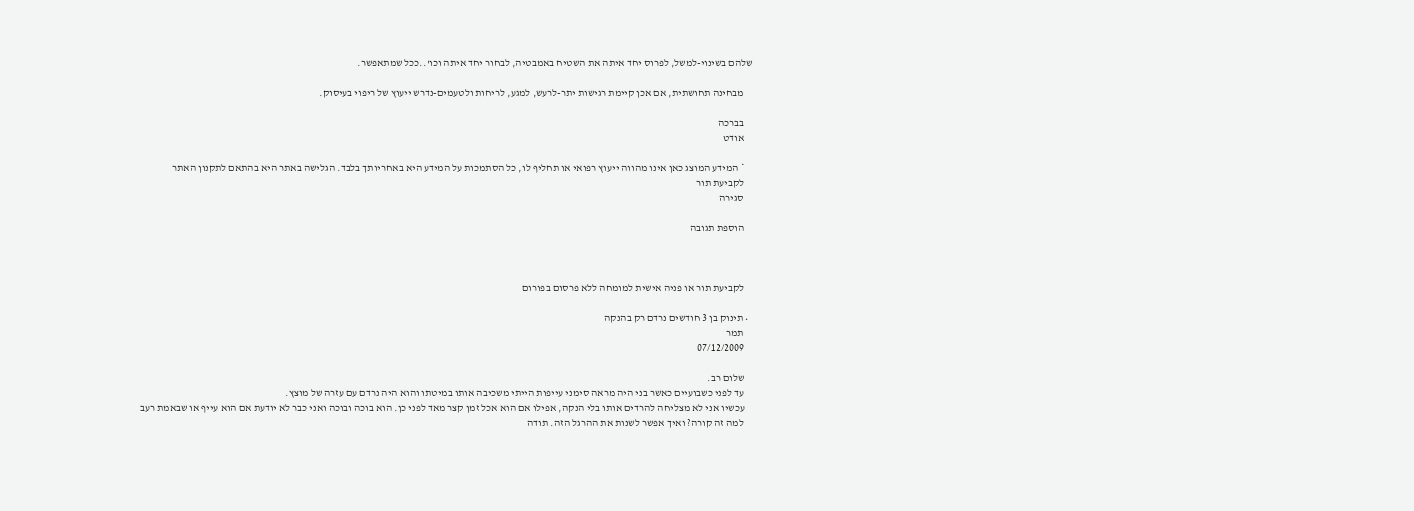שלהם בשינוי-למשל, לפרוס יחד איתה את השטיח באמבטיה, לבחור יחד איתה וכו'..ככל שמתאפשר.

    מבחינה תחושתית, אם אכן קיימת רגישות יתר-לרעש, למגע, לריחות ולטעמים-נדרש ייעוץ של ריפוי בעיסוק.

    בברכה
    אודט

    * המידע המוצג כאן אינו מהווה ייעוץ רפואי או תחליף לו, כל הסתמכות על המידע היא באחריותך בלבד. הגלישה באתר היא בהתאם לתקנון האתר
    לקביעת תור
    סגירה

    הוספת תגובה



    לקביעת תור או פניה אישית למומחה ללא פרסום בפורום

  • תינוק בן 3 חודשים נרדם רק בהנקה
    תמר
    07/12/2009

    שלום רב.
    עד לפני כשבועיים כאשר בני היה מראה סימני עייפות הייתי משכיבה אותו במיטתו והוא היה נרדם עם עזרה של מוצץ.
    עכשיו אני לא מצליחה להרדים אותו בלי הנקה, אפילו אם הוא אכל זמן קצר מאד לפני כן. הוא בוכה ובוכה ואני כבר לא יודעת אם הוא עייף או שבאמת רעב
    למה זה קורה? ואיך אפשר לשנות את ההרגל הזה. תודה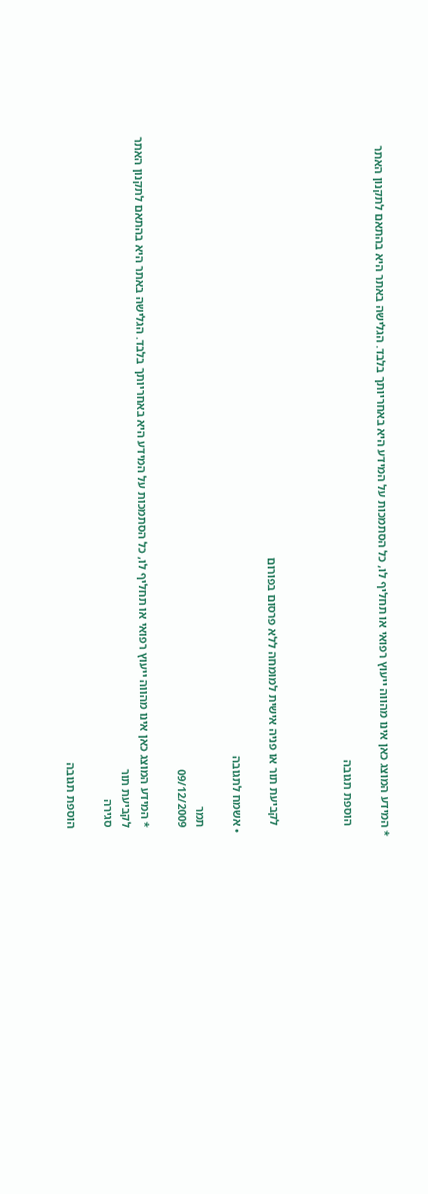* המידע המוצג כאן אינו מהווה ייעוץ רפואי או תחליף לו, כל הסתמכות על המידע היא באחריותך בלבד. הגלישה באתר היא בהתאם לתקנון האתר

    הוספת תגובה



    לקביעת תור או פניה אישית למומחה ללא פרסום בפורום

  • אשמח לתגובה

    תמר
    09/12/2009

    * המידע המוצג כאן אינו מהווה ייעוץ רפואי או תחליף לו, כל הסתמכות על המידע היא באחריותך בלבד. הגלישה באתר היא בהתאם לתקנון האתר
    לקביעת תור
    סגירה

    הוספת תגובה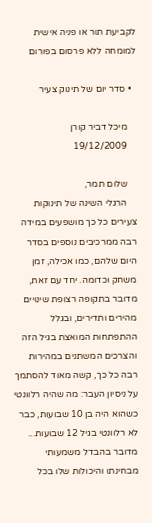לקביעת תור או פניה אישית למומחה ללא פרסום בפורום

  • סדר יום של תינוק צעיר

    מיכל דביר קורן
    19/12/2009

    שלום תמר,
    הרגלי השינה של תינוקות צעירים כל כך מושפעים במידה רבה ממרכיבים נוספים בסדר היום שלהם, כמו אכילה, זמן משחק וכדומה. יחד עם זאת, מדובר בתקופה רצופת שינויים מהירים ותדירים, ובגלל ההתפתחות המואצת בגיל הזה והצרכים המשתנים במהירות רבה כל כך, קשה מאוד להסתמך על ניסיון העבר: מה שהיה רלוונטי כשהוא היה בן 10 שבועות, כבר לא רלוונטי בגיל 12 שבועות... מדובר בהבדל משמעותי מבחינתו והיכולות שלו בכל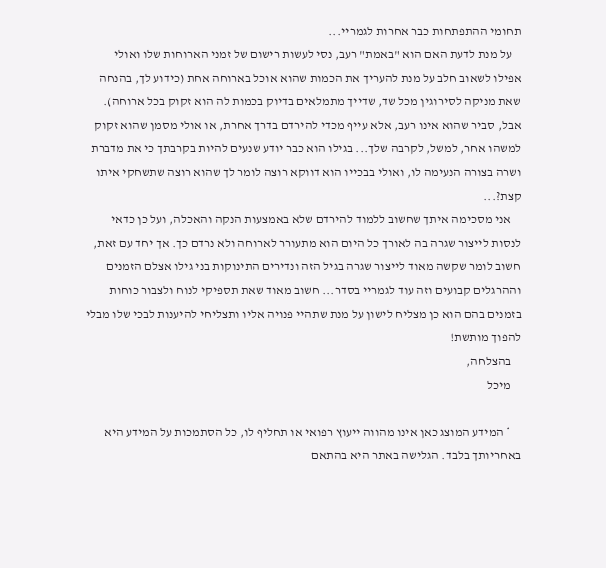תחומי ההתפתחות כבר אחרות לגמריי...
    על מנת לדעת האם הוא "באמת" רעב, נסי לעשות רישום של זמני הארוחות שלו ואולי אפילו לשאוב חלב על מנת להעריך את הכמות שהוא אוכל בארוחה אחת (כידוע לך, בהנחה שאת מניקה לסירוגין מכל שד, שדייך מתמלאים בדיוק בכמות לה הוא זקוק בכל ארוחה). אבל, סביר שהוא אינו רעב, אלא עייף מכדי להירדם בדרך אחרת, או אולי מסמן שהוא זקוק למשהו אחר, למשל, לקרבה שלך... בגילו הוא כבר יודע שנעים להיות בקרבתך כי את מדברת ושרה בצורה הנעימה לו, ואולי בבכייו הוא דווקא רוצה לומר לך שהוא רוצה שתשחקי איתו קצת?...
    אני מסכימה איתך שחשוב ללמוד להירדם שלא באמצעות הנקה והאכלה, ועל כן כדאי לנסות לייצור שגרה בה לאורך כל היום הוא מתעורר לארוחה ולא נרדם כך. אך יחד עם זאת, חשוב לומר שקשה מאוד לייצור שגרה בגיל הזה ונדירים התינוקות בני גילו אצלם הזמנים וההרגלים קבועים וזה עוד לגמריי בסדר... חשוב מאוד שאת תספיקי לנוח ולצבור כוחות בזמנים בהם הוא כן מצליח לישון על מנת שתהיי פנויה אליו ותצליחי להיענות לבכי שלו מבלי להפוך מותשת!
    בהצלחה,
    מיכל

    * המידע המוצג כאן אינו מהווה ייעוץ רפואי או תחליף לו, כל הסתמכות על המידע היא באחריותך בלבד. הגלישה באתר היא בהתאם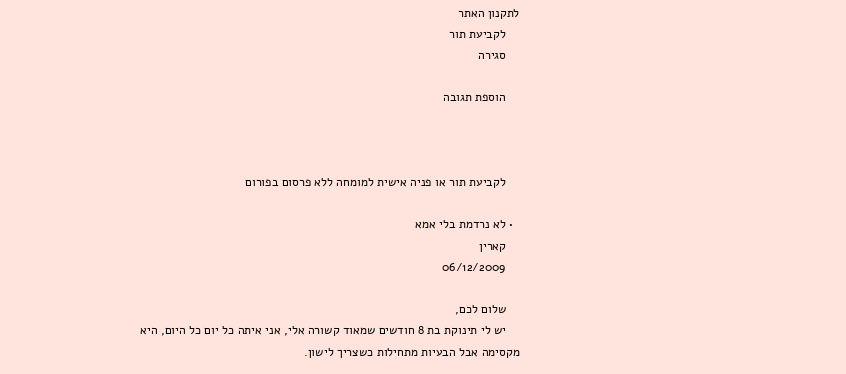לתקנון האתר
    לקביעת תור
    סגירה

    הוספת תגובה



    לקביעת תור או פניה אישית למומחה ללא פרסום בפורום

  • לא נרדמת בלי אמא
    קארין
    06/12/2009

    שלום לכם,
    יש לי תינוקת בת 8 חודשים שמאוד קשורה אלי, אני איתה כל יום כל היום, היא מקסימה אבל הבעיות מתחילות כשצריך לישון.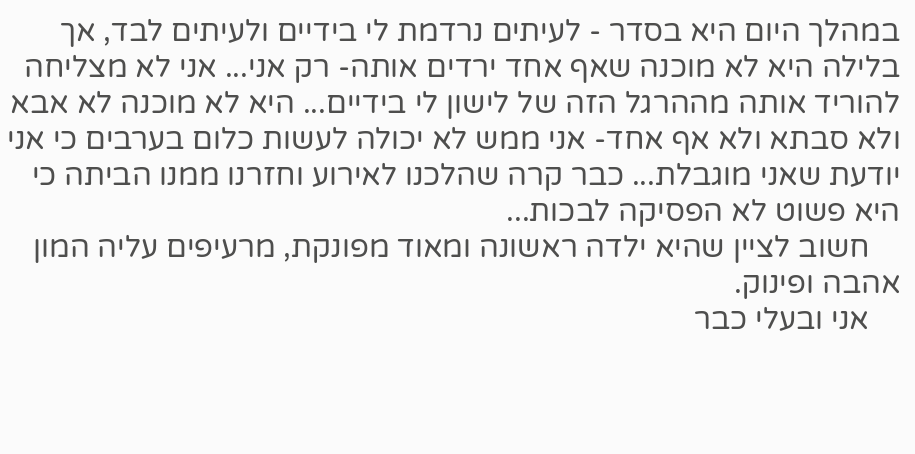במהלך היום היא בסדר - לעיתים נרדמת לי בידיים ולעיתים לבד, אך בלילה היא לא מוכנה שאף אחד ירדים אותה- רק אני... אני לא מצליחה להוריד אותה מההרגל הזה של לישון לי בידיים... היא לא מוכנה לא אבא ולא סבתא ולא אף אחד- אני ממש לא יכולה לעשות כלום בערבים כי אני יודעת שאני מוגבלת... כבר קרה שהלכנו לאירוע וחזרנו ממנו הביתה כי היא פשוט לא הפסיקה לבכות...
    חשוב לציין שהיא ילדה ראשונה ומאוד מפונקת, מרעיפים עליה המון אהבה ופינוק.
    אני ובעלי כבר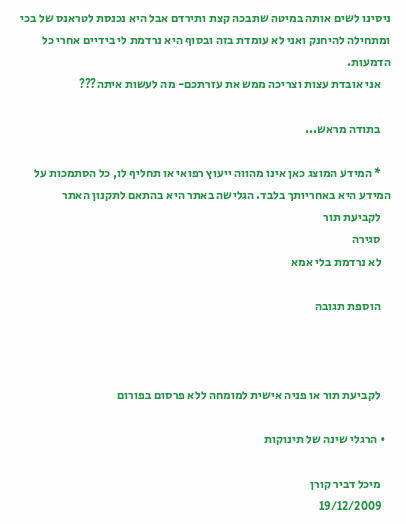ניסינו לשים אותה במיטה שתבכה קצת ותירדם אבל היא נכנסת לטראנס של בכי ומתחילה להיחנק ואני לא עומדת בזה ובסוף היא נרדמת לי בידיים אחרי כל הדמעות.
    אני אובדת עצות וצריכה ממש את עזרתכם- מה לעשות איתה???

    בתודה מראש...

    * המידע המוצג כאן אינו מהווה ייעוץ רפואי או תחליף לו, כל הסתמכות על המידע היא באחריותך בלבד. הגלישה באתר היא בהתאם לתקנון האתר
    לקביעת תור
    סגירה
    לא נרדמת בלי אמא

    הוספת תגובה



    לקביעת תור או פניה אישית למומחה ללא פרסום בפורום

  • הרגלי שינה של תינוקות

    מיכל דביר קורן
    19/12/2009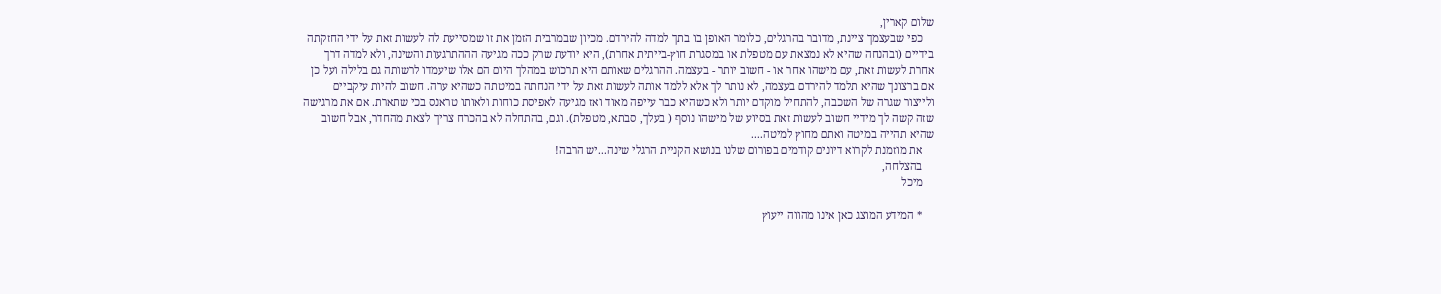שלום קארין,
    כפי שבעצמך ציינת, מדובר בהרגלים, כלומר האופן בו בתך למדה להירדם. מכיון שבמרבית הזמן את זו שמסייעת לה לעשות זאת על ידי החזקתה בידיים (ובהנחה שהיא לא נמצאת עם מטפלת או במסגרת חוץ-בייתית אחרת), היא יודעת שרק ככה מגיעה הההתרגעות והשינה, ולא למדה דרך אחרת לעשות זאת, עם מישהו אחר או - חשוב יותר - בעצמה. ההרגלים שאותם היא תרכוש במהלך היום הם אלו שיעמדו לרשותה גם בלילה ועל כן אם ברצונך שהיא תלמד להירדם בעצמה, לא נותר לך אלא ללמד אותה לעשות זאת על ידי הנחתה במיטתה כשהיא ערה. חשוב להיות עיקביים ולייצור שגרה של השכבה, להתחיל מוקדם יותר ולא כשהיא כבר עייפה מאוד ואז מגיעה לאפיסת כוחות ולאותו טראנס בכי שתארת. אם את מרגישה שזה קשה לך מידיי חשוב לעשות זאת בסיוע של מישהו נוסף ( בעלך, סבתא, מטפלת). וגם, בהתחלה לא בהכרח צריך לצאת מהחדר, אבל חשוב שהיא תהייה במיטה ואתם מחוץ למיטה....
    את מוזמנת לקרוא דיונים קודמים בפורום שלנו בנושא הקניית הרגלי שינה...יש הרבה!
    בהצלחה,
    מיכל

    * המידע המוצג כאן אינו מהווה ייעוץ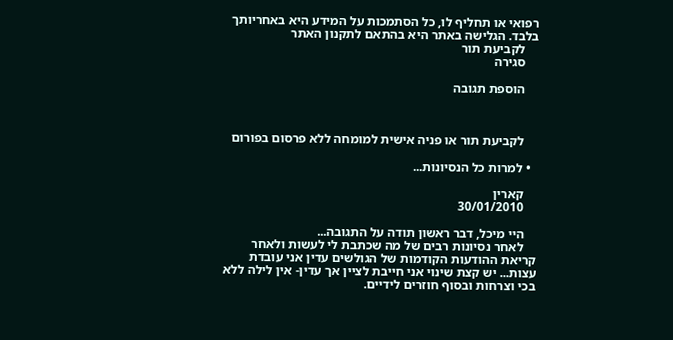רפואי או תחליף לו, כל הסתמכות על המידע היא באחריותך בלבד. הגלישה באתר היא בהתאם לתקנון האתר
    לקביעת תור
    סגירה

    הוספת תגובה



    לקביעת תור או פניה אישית למומחה ללא פרסום בפורום

  • למרות כל הנסיונות...

    קארין
    30/01/2010

    היי מיכל, דבר ראשון תודה על התגובה...
    לאחר נסיונות רבים של מה שכתבת לי לעשות ולאחר קריאת ההודעות הקודמות של הגולשים עדין אני עובדת עצות... יש קצת שינוי אני חייבת לציין אך עדין- אין לילה ללא בכי וצרחות ובסוף חוזרים לידיים.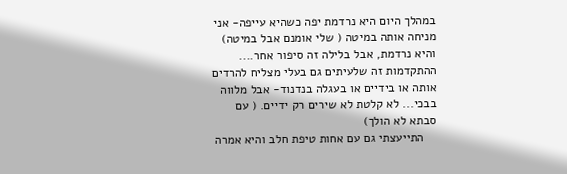במהלך היום היא נרדמת יפה כשהיא עייפה- אני מניחה אותה במיטה ( שלי אומנם אבל במיטה) והיא נרדמת, אבל בלילה זה סיפור אחר.... ההתקדמות זה שלעיתים גם בעלי מצליח להרדים אותה או בידיים או בעגלה בנדנוד- אבל מלווה בבכי... לא קלטת לא שירים רק ידיים. ( עם סבתא לא הולך)
    התייעצתי גם עם אחות טיפת חלב והיא אמרה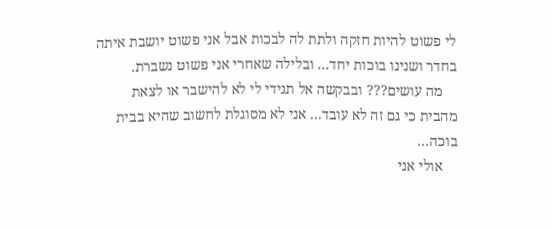לי פשוט להיות חזקה ולתת לה לבכות אבל אני פשוט יושבת איתה בחדר ושנינו בוכות יחד... ובלילה שאחרי אני פשוט נשברת.
    מה עושים??? ובבקשה אל תגידי לי לא להישבר או לצאת מהבית כי גם זה לא עובד... אני לא מסוגלת לחשוב שהיא בבית בוכה...
    אולי אני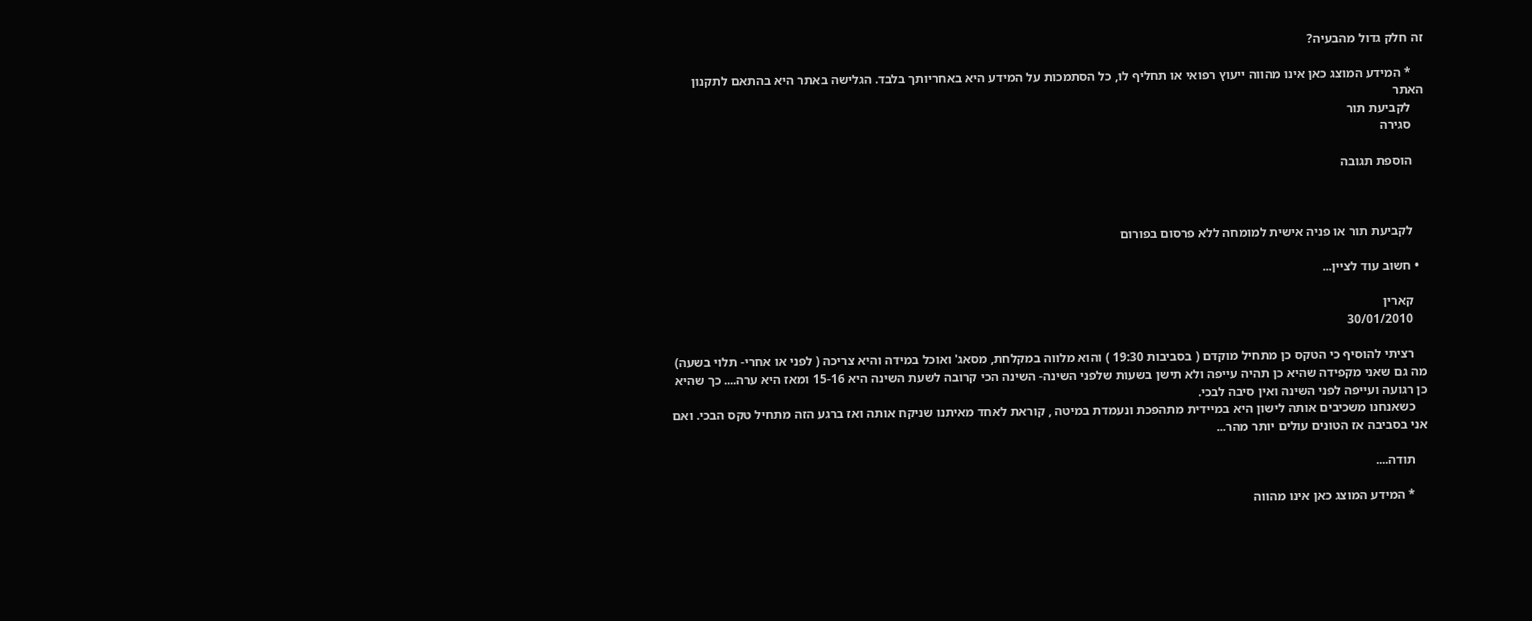זה חלק גדול מהבעיה?

    * המידע המוצג כאן אינו מהווה ייעוץ רפואי או תחליף לו, כל הסתמכות על המידע היא באחריותך בלבד. הגלישה באתר היא בהתאם לתקנון האתר
    לקביעת תור
    סגירה

    הוספת תגובה



    לקביעת תור או פניה אישית למומחה ללא פרסום בפורום

  • חשוב עוד לציין...

    קארין
    30/01/2010

    רציתי להוסיף כי הטקס כן מתחיל מוקדם ( בסביבות 19:30 ) והוא מלווה במקלחת, מסאג' ואוכל במידה והיא צריכה ( לפני או אחרי- תלוי בשעה) מה גם שאני מקפידה שהיא כן תהיה עייפה ולא תישן בשעות שלפני השינה- השינה הכי קרובה לשעת השינה היא 15-16 ומאז היא ערה.... כך שהיא כן רגועה ועייפה לפני השינה ואין סיבה לבכי.
    כשאנחנו משכיבים אותה לישון היא במיידית מתהפכת ונעמדת במיטה , קוראת לאחד מאיתנו שניקח אותה ואז ברגע הזה מתחיל טקס הבכי. ואם אני בסביבה אז הטונים עולים יותר מהר...

    תודה....

    * המידע המוצג כאן אינו מהווה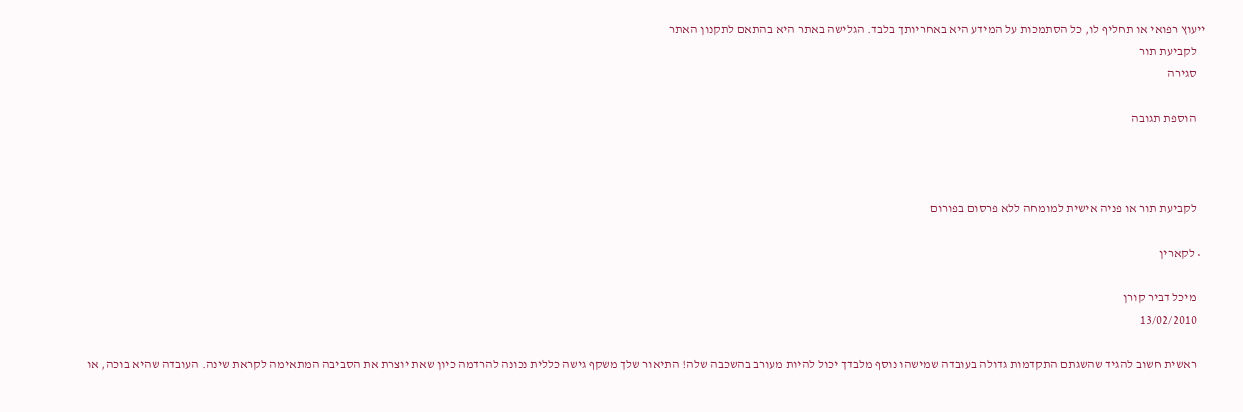ייעוץ רפואי או תחליף לו, כל הסתמכות על המידע היא באחריותך בלבד. הגלישה באתר היא בהתאם לתקנון האתר
    לקביעת תור
    סגירה

    הוספת תגובה



    לקביעת תור או פניה אישית למומחה ללא פרסום בפורום

  • לקארין

    מיכל דביר קורן
    13/02/2010

    ראשית חשוב להגיד שהשגתם התקדמות גדולה בעובדה שמישהו נוסף מלבדך יכול להיות מעורב בהשכבה שלה! התיאור שלך משקף גישה כללית נכונה להרדמה כיון שאת יוצרת את הסביבה המתאימה לקראת שינה. העובדה שהיא בוכה, או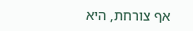אף צורחת, היא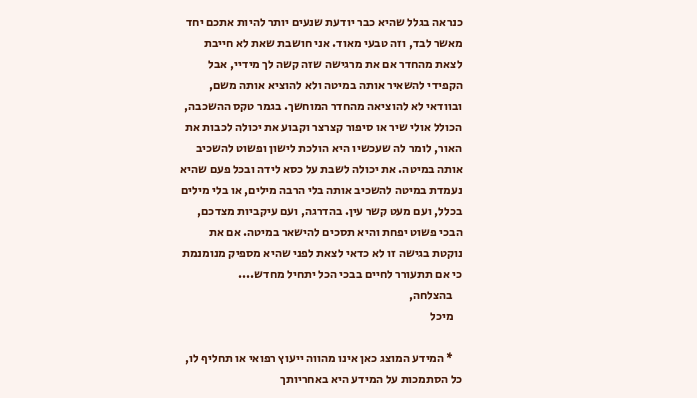כנראה בגלל שהיא כבר יודעת שנעים יותר להיות אתכם יחד מאשר לבד, וזה טבעי מאוד. אני חושבת שאת לא חייבת לצאת מהחדר אם את מרגישה שזה קשה לך מידיי, אבל הקפידי להשאיר אותה במיטה ולא להוציא אותה משם, ובוודאי לא להוציאה מהחדר המוחשך. בגמר טקס ההשכבה, הכולל אולי שיר או סיפור קצרצר וקבוע את יכולה לכבות את האור, לומר לה שעכשיו היא הולכת לישון ופשוט להשכיב אותה במיטה. את יכולה לשבת על כסא לידה ובכל פעם שהיא נעמדת במיטה להשכיב אותה בלי הרבה מילים, או בלי מילים בכלל, ועם מעט קשר עין. בהדרגה, ועם עיקביות מצדכם, הבכי פשוט יפחת והיא תסכים להישאר במיטה. אם את נוקטת בגישה זו לא כדאי לצאת לפני שהיא מספיק מנומנמת כי אם תתעורר לחיים בבכי הכל יתחיל מחדש....
    בהצלחה,
    מיכל

    * המידע המוצג כאן אינו מהווה ייעוץ רפואי או תחליף לו, כל הסתמכות על המידע היא באחריותך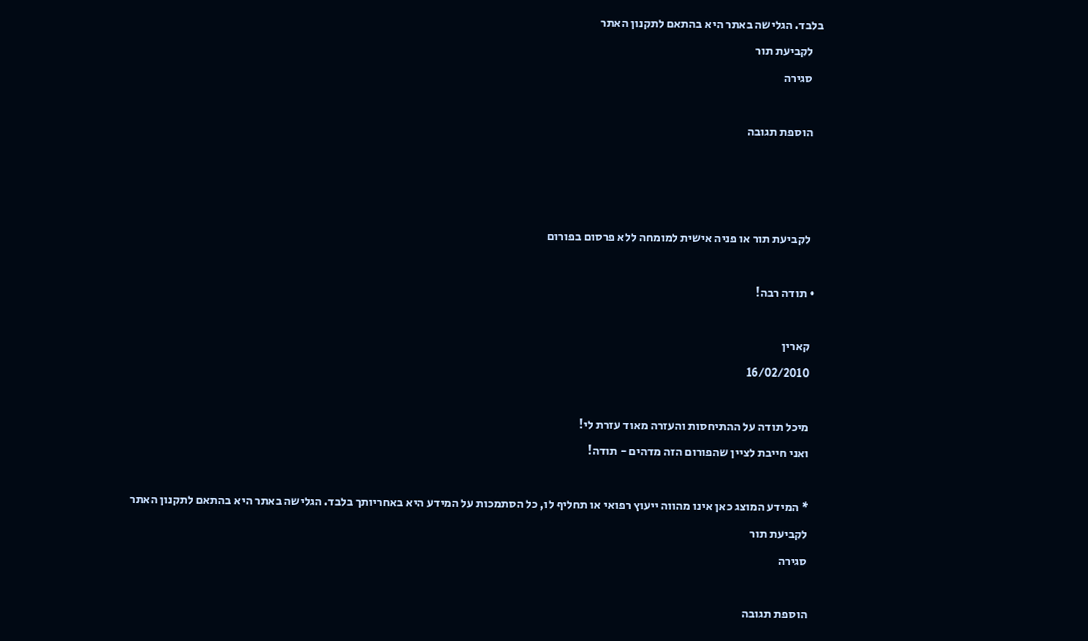בלבד. הגלישה באתר היא בהתאם לתקנון האתר
    לקביעת תור
    סגירה

    הוספת תגובה



    לקביעת תור או פניה אישית למומחה ללא פרסום בפורום

  • תודה רבה!

    קארין
    16/02/2010

    מיכל תודה על ההתיחסות והעזרה מאוד עזרת לי!
    ואני חייבת לציין שהפורום הזה מדהים - תודה!

    * המידע המוצג כאן אינו מהווה ייעוץ רפואי או תחליף לו, כל הסתמכות על המידע היא באחריותך בלבד. הגלישה באתר היא בהתאם לתקנון האתר
    לקביעת תור
    סגירה

    הוספת תגובה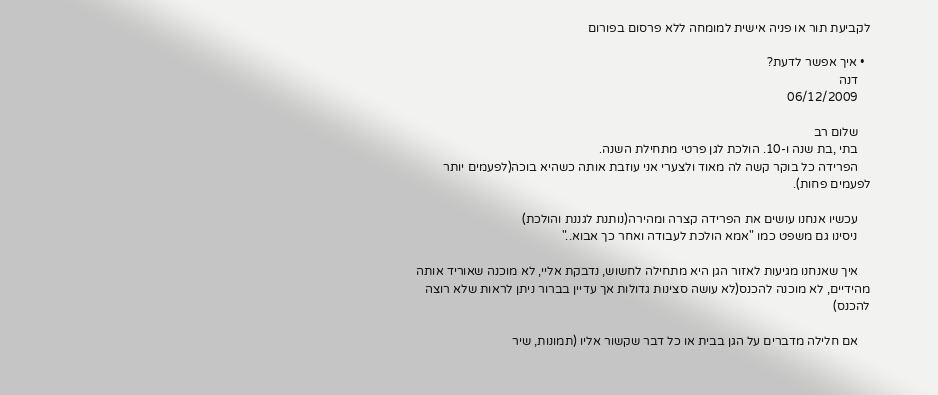לקביעת תור או פניה אישית למומחה ללא פרסום בפורום

  • איך אפשר לדעת?
    דנה
    06/12/2009

    שלום רב
    בתי ,בת שנה ו-10. הולכת לגן פרטי מתחילת השנה.
    הפרידה כל בוקר קשה לה מאוד ולצערי אני עוזבת אותה כשהיא בוכה(לפעמים יותר לפעמים פחות).

    עכשיו אנחנו עושים את הפרידה קצרה ומהירה(נותנת לגננת והולכת)
    ניסינו גם משפט כמו "אמא הולכת לעבודה ואחר כך אבוא.."

    איך שאנחנו מגיעות לאזור הגן היא מתחילה לחשוש, נדבקת אליי, לא מוכנה שאוריד אותה מהידיים, לא מוכנה להכנס(לא עושה סצינות גדולות אך עדיין בברור ניתן לראות שלא רוצה להכנס)

    אם חלילה מדברים על הגן בבית או כל דבר שקשור אליו (תמונות, שיר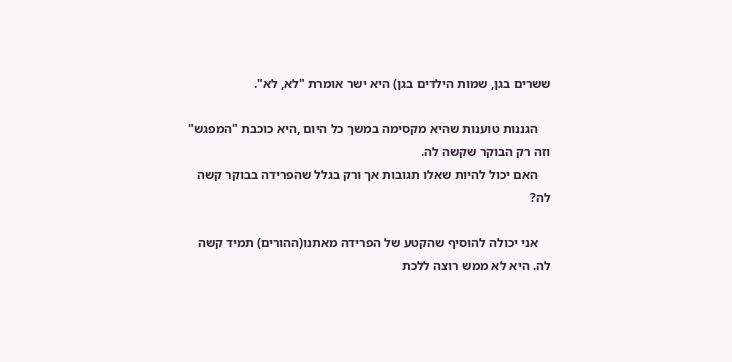ששרים בגן, שמות הילדים בגן) היא ישר אומרת "לא, לא".

    הגננות טוענות שהיא מקסימה במשך כל היום ,היא כוכבת "המפגש" וזה רק הבוקר שקשה לה.
    האם יכול להיות שאלו תגובות אך ורק בגלל שהפרידה בבוקר קשה לה?

    אני יכולה להוסיף שהקטע של הפרידה מאתנו(ההורים) תמיד קשה לה. היא לא ממש רוצה ללכת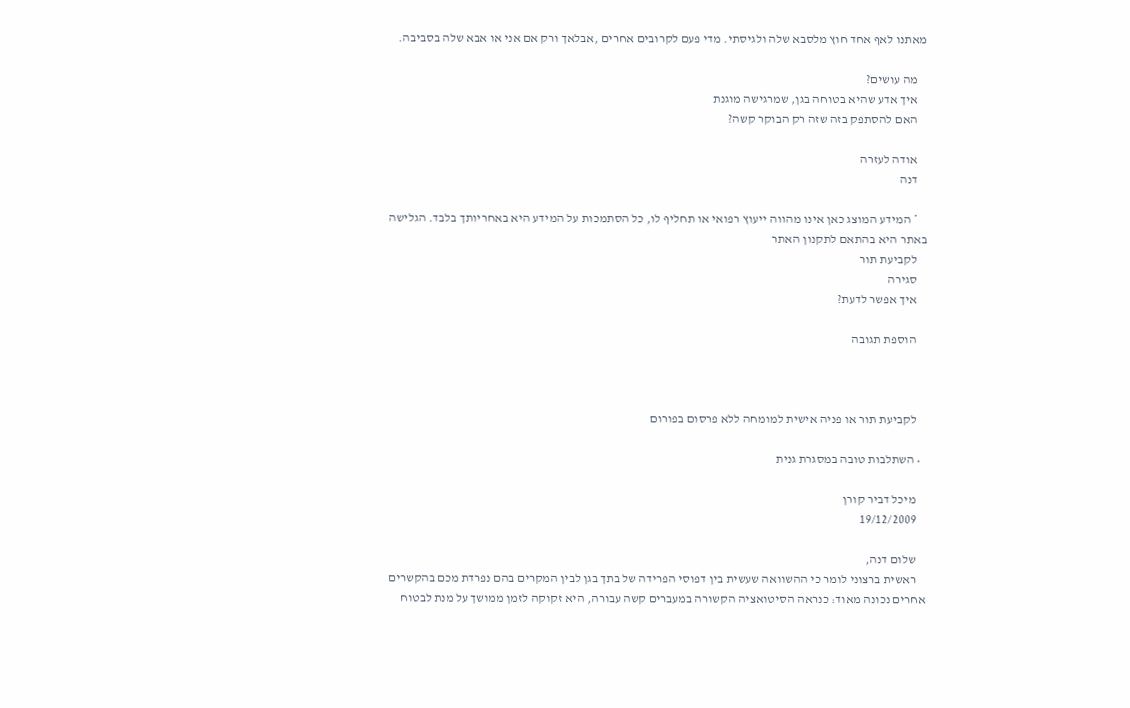מאתנו לאף אחד חוץ מלסבא שלה ולגיסתי. מדי פעם לקרובים אחרים ,אבלאך ורק אם אני או אבא שלה בסביבה.

    מה עושים?
    איך אדע שהיא בטוחה בגן, שמרגישה מוגנת
    האם להסתפק בזה שזה רק הבוקר קשה?

    אודה לעזרה
    דנה

    * המידע המוצג כאן אינו מהווה ייעוץ רפואי או תחליף לו, כל הסתמכות על המידע היא באחריותך בלבד. הגלישה באתר היא בהתאם לתקנון האתר
    לקביעת תור
    סגירה
    איך אפשר לדעת?

    הוספת תגובה



    לקביעת תור או פניה אישית למומחה ללא פרסום בפורום

  • השתלבות טובה במסגרת גנית

    מיכל דביר קורן
    19/12/2009

    שלום דנה,
    ראשית ברצוני לומר כי ההשוואה שעשית בין דפוסי הפרידה של בתך בגן לבין המקרים בהם נפרדת מכם בהקשרים אחרים נכונה מאוד: כנראה הסיטואציה הקשורה במעברים קשה עבורה, היא זקוקה לזמן ממושך על מנת לבטוח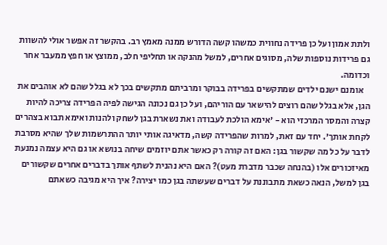ולתת אמון ועל כן פרידה נחווית כמשהו קשה הדורש ממנה מאמץ רב. בהקשר זה אפשר אולי להשוות גם פרידות נוספות שלה, מסוגים אחרים, למשל מהנקה או תחליפי חלב, ממוצץ או חפץ ממעבר אחר וכדומה.
    אומנם ישנם ילדים שמתקשים בפרידה בבוקר ומרביתם מתקשים בכך לא בגלל שהם לא אוהבים את הגן, אלא בגלל שהם רוצים להישאר עם הוריהם, ועל כן גם נכונה הגישה לפיה הפרידה צריכה להיות קצרה והמסר המרכזי הוא - 'אימא הולכת לעבודה ואת נשארת בגן לשחק ולהנות ואימא תבוא בצהרים לקחת אותך'. יחד עם זאת, למרות שהפרידה קשה, מדאיגה אותי יותר ההתרשמות שלך שהיא מסרבת לדבר על כל מה שקשור בגן: האם זה קורה רק כאשר אתם יוזמים שיחה בנושא או גם היא עצמה נמנעת מאיזכורים אלו (בהנחה שכבר מדברת מעט)? האם היא נהנית לשתף אותך בדברים אחרים שקשורים בגן למשל, הנאה כשאת מתבוננת על דברים שעשתה בגן כמו יצירה? איך היא מגיבה כשאתם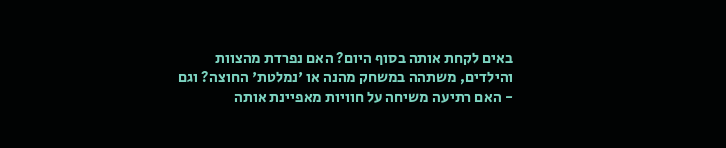באים לקחת אותה בסוף היום? האם נפרדת מהצוות והילדים, משתהה במשחק מהנה או 'נמלטת' החוצה? וגם - האם רתיעה משיחה על חוויות מאפיינת אותה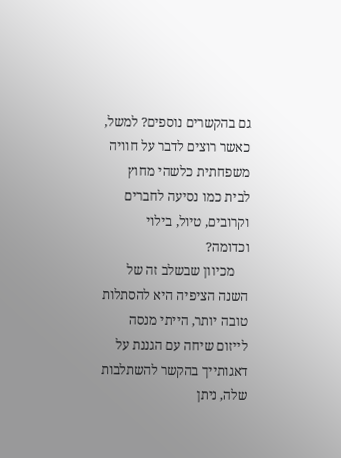גם בהקשרים נוספים? למשל, כאשר רוצים לדבר על חוויה משפחתית כלשהי מחוץ לבית כמו נסיעה לחברים וקרובים, טיול, בילוי וכדומה?
    מכיוון שבשלב זה של השנה הציפיה היא להסתלות טובה יותר, הייתי מנסה לייזום שיחה עם הגננת על דאגותייך בהקשר להשתלבות שלה, ניתן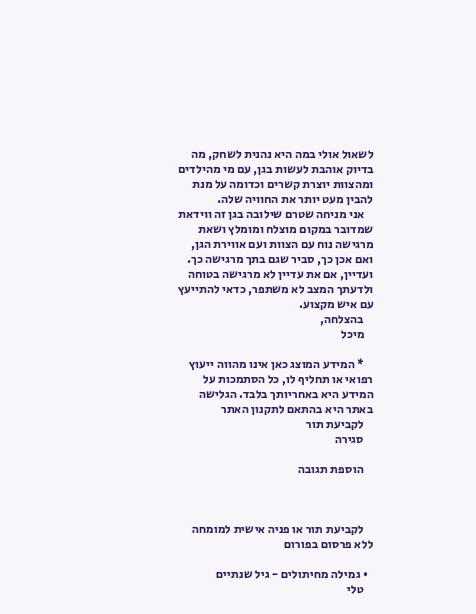לשאול אולי במה היא נהנית לשחק, מה בדיוק אוהבת לעשות בגן, עם מי מהילדים ומהצוות יוצרת קשרים וכדומה על מנת להבין מעט יותר את החוויה שלה.
    אני מניחה שטרם שילובה בגן זה ווידאת שמדובר במקום מוצלח ומומלץ ושאת מרגישה נוח עם הצוות ועם אווירת הגן, ואם אכן כך, סביר שגם בתך מרגישה כך. ועדיין, אם את עדיין לא מרגישה בטוחה ולדעתך המצב לא משתפר, כדאי להתייעץ עם איש מקצוע.
    בהצלחה,
    מיכל

    * המידע המוצג כאן אינו מהווה ייעוץ רפואי או תחליף לו, כל הסתמכות על המידע היא באחריותך בלבד. הגלישה באתר היא בהתאם לתקנון האתר
    לקביעת תור
    סגירה

    הוספת תגובה



    לקביעת תור או פניה אישית למומחה ללא פרסום בפורום

  • גמילה מחיתולים - גיל שנתיים
    טלי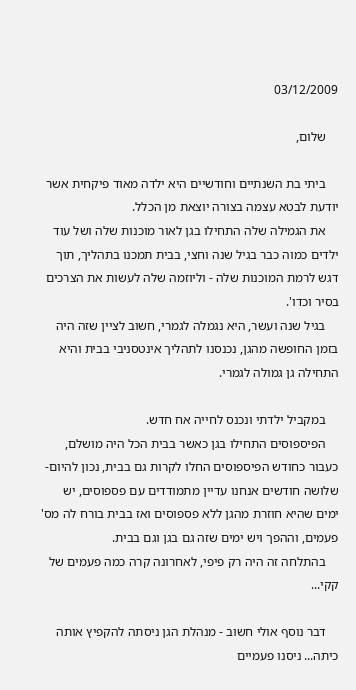03/12/2009

    שלום,

    ביתי בת השנתיים וחודשיים היא ילדה מאוד פיקחית אשר יודעת לבטא עצמה בצורה יוצאת מן הכלל.
    את הגמילה שלה התחילו בגן לאור מוכנות שלה ושל עוד ילדים כמוה כבר בגיל שנה וחצי, בבית תמכנו בתהליך, תוך דגש לרמת המוכנות שלה - וליוזמה שלה לעשות את הצרכים בסיר וכדו'.
    בגיל שנה ועשר, היא נגמלה לגמרי, חשוב לציין שזה היה בזמן החופשה מהגן, נכנסנו לתהליך אינטסניבי בבית והיא התחילה גן גמולה לגמרי.

    במקביל ילדתי ונכנס לחייה אח חדש.
    הפיספוסים התחילו בגן כאשר בבית הכל היה מושלם, כעבור כחודש הפיספוסים החלו לקרות גם בבית, נכון להיום- שלושה חודשים אנחנו עדיין מתמודדים עם פספוסים, יש ימים שהיא חוזרת מהגן ללא פספוסים ואז בבית בורח לה מס' פעמים, וההפך ויש ימים שזה גם בגן וגם בבית.
    בהתלחה זה היה רק פיפי, לאחרונה קרה כמה פעמים של קקי...

    דבר נוסף אולי חשוב - מנהלת הגן ניסתה להקפיץ אותה כיתה... ניסנו פעמיים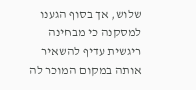שלוש, אך בסוף הגענו למסקנה כי מבחינה ריגשית עדיף להשאיר אותה במקום המוכר לה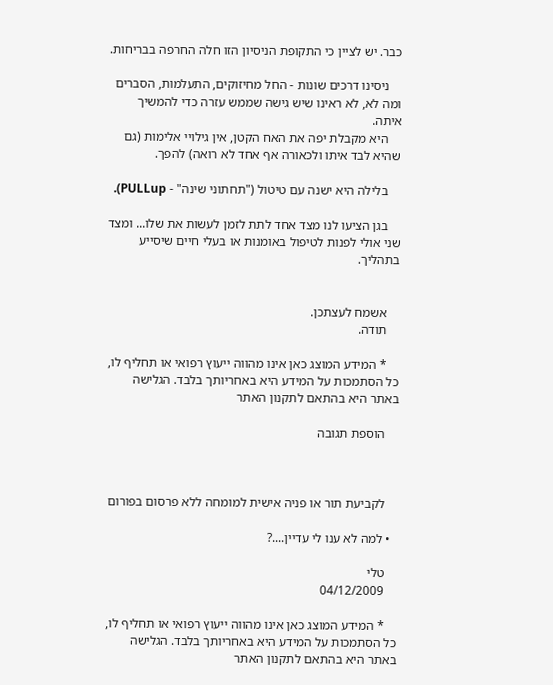כבר. יש לציין כי התקופת הניסיון הזו חלה החרפה בבריחות.

    ניסינו דרכים שונות - החל מחיזוקים, התעלמות, הסברים ומה לא, לא ראינו שיש גישה שממש עזרה כדי להמשיך איתה.
    היא מקבלת יפה את האח הקטן, אין גילויי אלימות (גם שהיא לבד איתו ולכאורה אף אחד לא רואה) להפך.

    בלילה היא ישנה עם טיטול ("תחתוני שינה" - PULLup).

    בגן הציעו לנו מצד אחד לתת לזמן לעשות את שלו... ומצד שני אולי לפנות לטיפול באומנות או בעלי חיים שיסייע בתהליך.


    אשמח לעצתכן.
    תודה.

    * המידע המוצג כאן אינו מהווה ייעוץ רפואי או תחליף לו, כל הסתמכות על המידע היא באחריותך בלבד. הגלישה באתר היא בהתאם לתקנון האתר

    הוספת תגובה



    לקביעת תור או פניה אישית למומחה ללא פרסום בפורום

  • למה לא ענו לי עדיין....?

    טלי
    04/12/2009

    * המידע המוצג כאן אינו מהווה ייעוץ רפואי או תחליף לו, כל הסתמכות על המידע היא באחריותך בלבד. הגלישה באתר היא בהתאם לתקנון האתר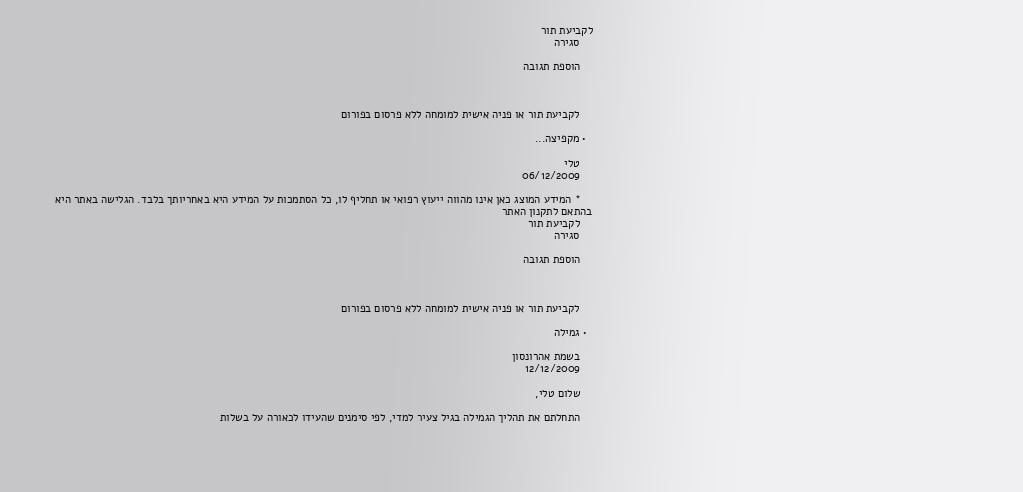לקביעת תור
    סגירה

    הוספת תגובה



    לקביעת תור או פניה אישית למומחה ללא פרסום בפורום

  • מקפיצה...

    טלי
    06/12/2009

    * המידע המוצג כאן אינו מהווה ייעוץ רפואי או תחליף לו, כל הסתמכות על המידע היא באחריותך בלבד. הגלישה באתר היא בהתאם לתקנון האתר
    לקביעת תור
    סגירה

    הוספת תגובה



    לקביעת תור או פניה אישית למומחה ללא פרסום בפורום

  • גמילה

    בשמת אהרונסון
    12/12/2009

    שלום טלי,

    התחלתם את תהליך הגמילה בגיל צעיר למדי, לפי סימנים שהעידו לכאורה על בשלות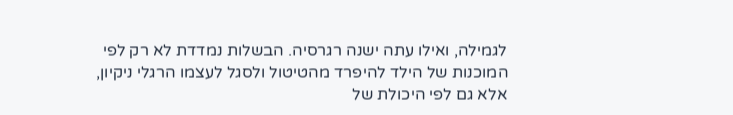לגמילה, ואילו עתה ישנה רגרסיה. הבשלות נמדדת לא רק לפי המוכנות של הילד להיפרד מהטיטול ולסגל לעצמו הרגלי ניקיון, אלא גם לפי היכולת של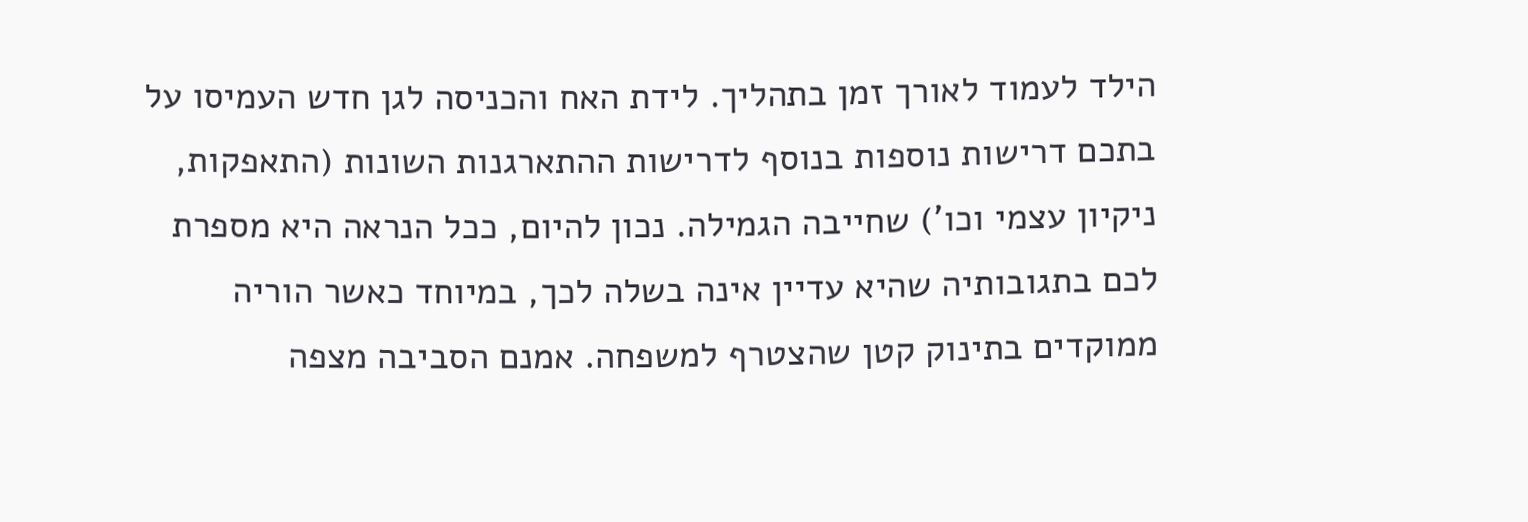הילד לעמוד לאורך זמן בתהליך. לידת האח והכניסה לגן חדש העמיסו על בתכם דרישות נוספות בנוסף לדרישות ההתארגנות השונות (התאפקות, ניקיון עצמי וכו') שחייבה הגמילה. נכון להיום, ככל הנראה היא מספרת לכם בתגובותיה שהיא עדיין אינה בשלה לכך, במיוחד כאשר הוריה ממוקדים בתינוק קטן שהצטרף למשפחה. אמנם הסביבה מצפה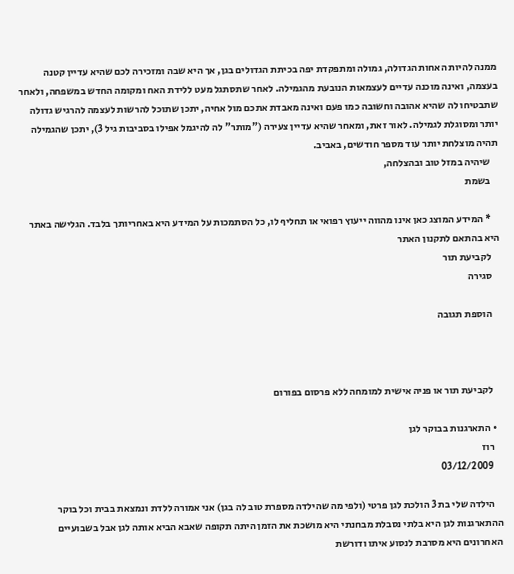ממנה להיות האחות הגדולה, גמולה ומתפקדת יפה בכיתת הגדולים בגן, אך היא שבה ומזכירה לכם שהיא עדיין קטנה בעצמה, ואינה מוכנה עדיים לעצמאות הנובעת מהגמילה. לאחר שתסתגל מעט ללידת האח ומקומה החדש במשפחה, ולאחר שתבטיחו לה שהיא אהובה וחשובה כמו פעם ואינה מאבדת אתכם מול אחיה, יתכן שתוכל להרשות לעצמה להרגיש גדולה יותר ומסוגלת לגמילה. לאור זאת, ומאחר שהיא עדיין צעירה ("מותר" לה להיגמל אפילו בסביבות גיל 3), יתכן שהגמילה תהיה מוצלחת יותר עוד מספר חודשים, באביב.
    שיהיה במזל טוב ובהצלחה,
    בשמת

    * המידע המוצג כאן אינו מהווה ייעוץ רפואי או תחליף לו, כל הסתמכות על המידע היא באחריותך בלבד. הגלישה באתר היא בהתאם לתקנון האתר
    לקביעת תור
    סגירה

    הוספת תגובה



    לקביעת תור או פניה אישית למומחה ללא פרסום בפורום

  • התארגנות בבוקר לגן
    רוז
    03/12/2009

    הילדה שלי בת 3 הולכת לגן פרטי (ולפי מה שהילדה מספרת טוב לה בגן) אני אמורה ללדת ונמצאת בבית וכל בוקר ההתארגנות לגן היא בלתי נסבלת מבחנתי היא מושכת את הזמן היתה תקופה שאבא הביא אותה לגן אבל בשבועיים האחרונים היא מסרבת לנסוע איתו ודורשת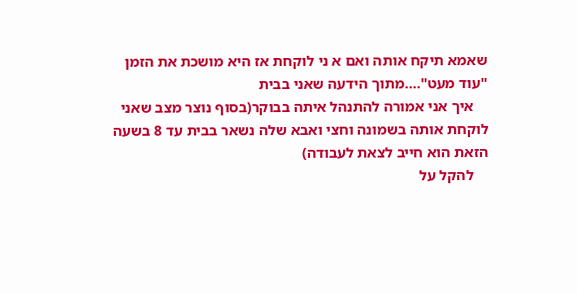שאמא תיקח אותה ואם א ני לוקחת אז היא מושכת את הזמן "עוד מעט"....מתוך הידעה שאני בבית
    איך אני אמורה להתנהל איתה בבוקר(בסוף נוצר מצב שאני לוקחת אותה בשמונה וחצי ואבא שלה נשאר בבית עד 8 בשעה הזאת הוא חייב לצאת לעבודה)
    להקל על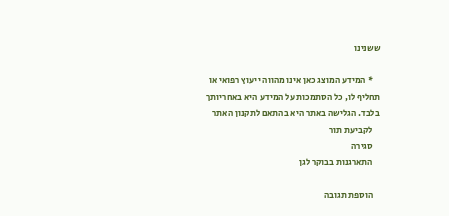ששנינו

    * המידע המוצג כאן אינו מהווה ייעוץ רפואי או תחליף לו, כל הסתמכות על המידע היא באחריותך בלבד. הגלישה באתר היא בהתאם לתקנון האתר
    לקביעת תור
    סגירה
    התארגנות בבוקר לגן

    הוספת תגובה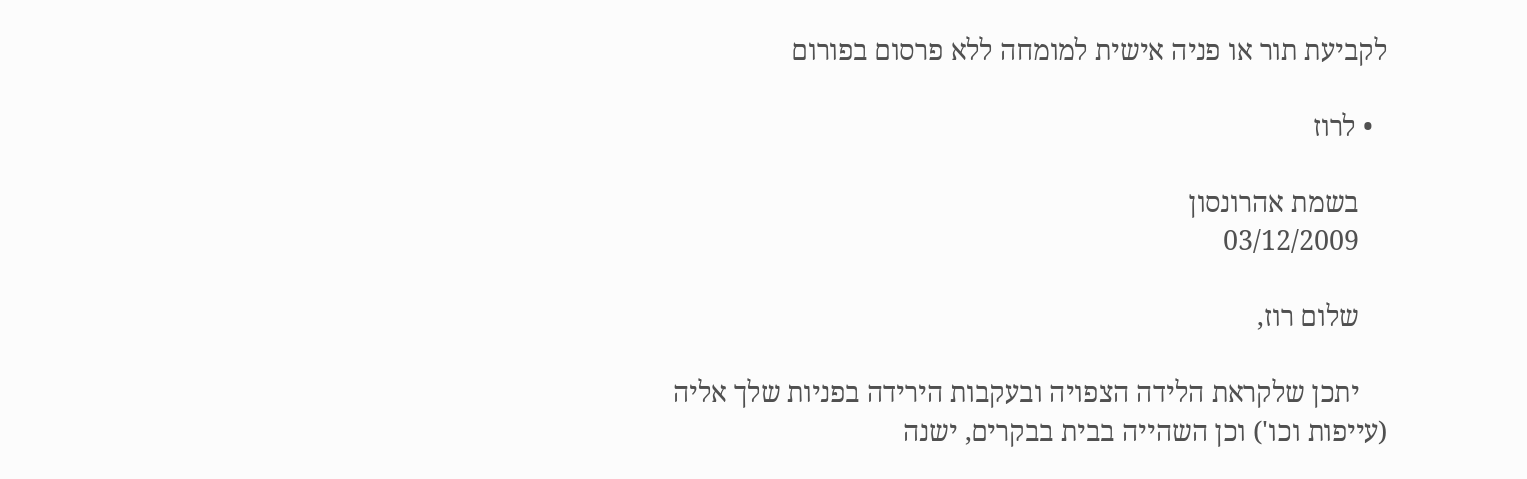לקביעת תור או פניה אישית למומחה ללא פרסום בפורום

  • לרוז

    בשמת אהרונסון
    03/12/2009

    שלום רוז,

    יתכן שלקראת הלידה הצפויה ובעקבות הירידה בפניות שלך אליה (עייפות וכו') וכן השהייה בבית בבקרים, ישנה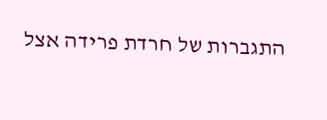התגברות של חרדת פרידה אצל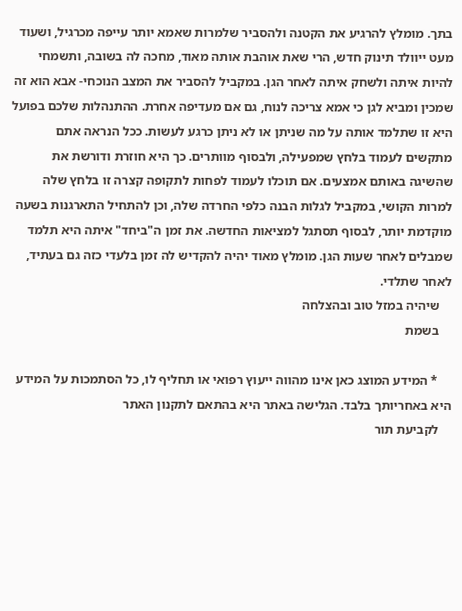בתך. מומלץ להרגיע את הקטנה ולהסביר שלמרות שאמא יותר עייפה מכרגיל, ושעוד מעט ייוולד תינוק חדש, הרי שאת אוהבת אותה מאוד, מחכה לה בשובה, ותשמחי להיות איתה ולשחק איתה לאחר הגן. במקביל להסביר את המצב הנוכחי- אבא הוא זה שמכין ומביא לגן כי אמא צריכה לנוח, גם אם מעדיפה אחרת. ההתנהלות שלכם בפועל היא זו שתלמד אותה על מה שניתן או לא ניתן כרגע לעשות. ככל הנראה אתם מתקשים לעמוד בלחץ שמפעילה, ולבסוף מוותרים. כך היא חוזרת ודורשת את שהשיגה באותם אמצעים. אם תוכלו לעמוד לפחות לתקופה קצרה זו בלחץ שלה למרות הקושי, במקביל לגלות הבנה כלפי החרדה שלה, וכן להתחיל התארגנות בשעה מוקדמת יותר, לבסוף תסתגל למציאות החדשה. את זמן ה"ביחד" איתה היא תלמד שמבלים לאחר שעות הגן. מומלץ מאוד יהיה להקדיש לה זמן בלעדי כזה גם בעתיד, לאחר שתלדי.
    שיהיה במזל טוב ובהצלחה
    בשמת

    * המידע המוצג כאן אינו מהווה ייעוץ רפואי או תחליף לו, כל הסתמכות על המידע היא באחריותך בלבד. הגלישה באתר היא בהתאם לתקנון האתר
    לקביעת תור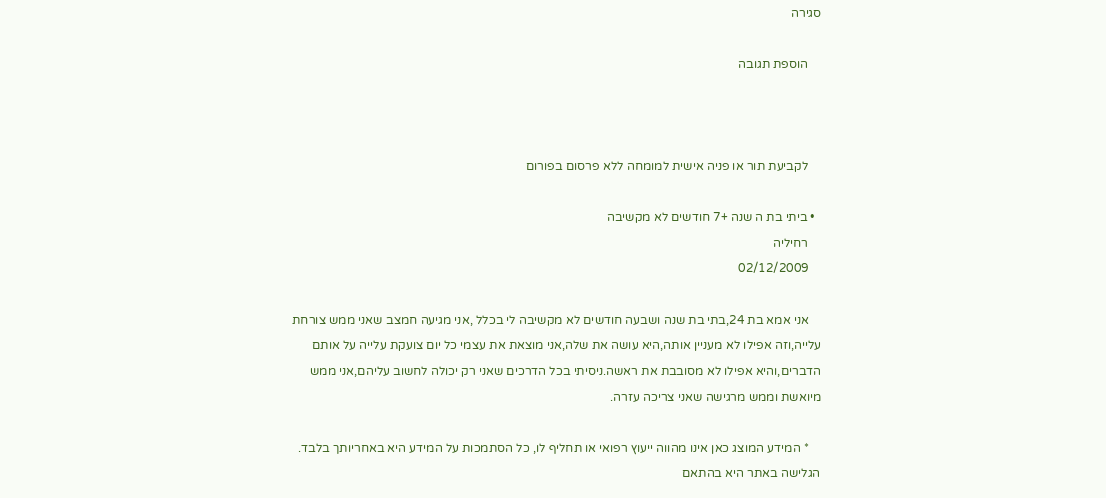סגירה

    הוספת תגובה



    לקביעת תור או פניה אישית למומחה ללא פרסום בפורום

  • ביתי בת ה שנה +7 חודשים לא מקשיבה
    רחיליה
    02/12/2009

    אני אמא בת 24,בתי בת שנה ושבעה חודשים לא מקשיבה לי בכלל ,אני מגיעה חמצב שאני ממש צורחת עלייה,וזה אפילו לא מעניין אותה,היא עושה את שלה,אני מוצאת את עצמי כל יום צועקת עלייה על אותם הדברים,והיא אפילו לא מסובבת את ראשה.ניסיתי בכל הדרכים שאני רק יכולה לחשוב עליהם,אני ממש מיואשת וממש מרגישה שאני צריכה עזרה.

    * המידע המוצג כאן אינו מהווה ייעוץ רפואי או תחליף לו, כל הסתמכות על המידע היא באחריותך בלבד. הגלישה באתר היא בהתאם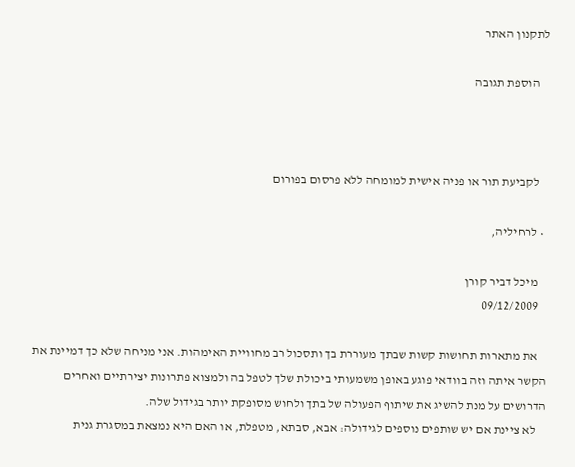לתקנון האתר

    הוספת תגובה



    לקביעת תור או פניה אישית למומחה ללא פרסום בפורום

  • לרחיליה,

    מיכל דביר קורן
    09/12/2009

    את מתארות תחושות קשות שבתך מעוררת בך ותסכול רב מחוויית האימהות. אני מניחה שלא כך דמיינת את הקשר איתה וזה בוודאי פוגע באופן משמעותי ביכולת שלך לטפל בה ולמצוא פתרונות יצירתיים ואחרים הדרושים על מנת להשיג את שיתוף הפעולה של בתך ולחוש מסופקת יותר בגידול שלה.
    לא ציינת אם יש שותפים נוספים לגידולה: אבא, סבתא, מטפלת, או האם היא נמצאת במסגרת גנית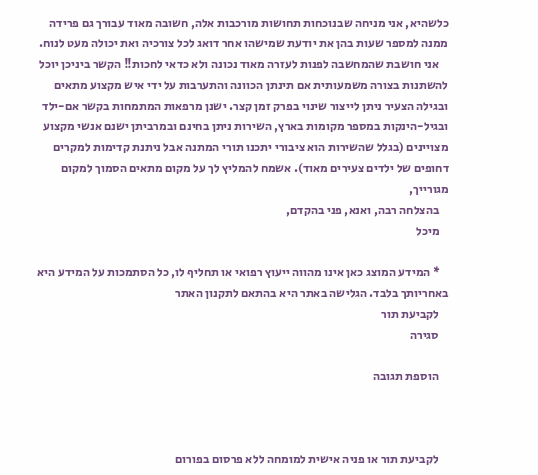כלשהיא, אני מניחה שבנוכחות תחושות מורכבות אלה, חשובה מאוד עבורך גם פרידה ממנה למספר שעות בהן את יודעת שמישהו אחר דואג לכל צורכיה ואת יכולה מעט לנוח.
    אני חושבת שהמחשבה לפנות לעזרה מאוד נכונה ולא כדאי לחכות!! הקשר ביניכן יוכל להשתנות בצורה משמעותית אם תינתן הכוונה והתערבות על ידי איש מקצוע מתאים ובגילה הצעיר ניתן לייצור שינוי בפרק זמן קצר. ישנן מרפאות המתמחות בקשר אם-ילד ובגיל-הינקות במספר מקומות בארץ, השירות ניתן בחינם ובמרביתן ישנם אנשי מקצוע מצויינים (בגלל שהשירות הוא ציבורי יתכנו תורי המתנה אבל ניתנת קדימות למקרים דחופים של ילדים צעירים מאוד). אשמח להמליץ לך על מקום מתאים הסמוך למקום מגורייך,
    בהצלחה רבה, ואנא, פני בהקדם,
    מיכל

    * המידע המוצג כאן אינו מהווה ייעוץ רפואי או תחליף לו, כל הסתמכות על המידע היא באחריותך בלבד. הגלישה באתר היא בהתאם לתקנון האתר
    לקביעת תור
    סגירה

    הוספת תגובה



    לקביעת תור או פניה אישית למומחה ללא פרסום בפורום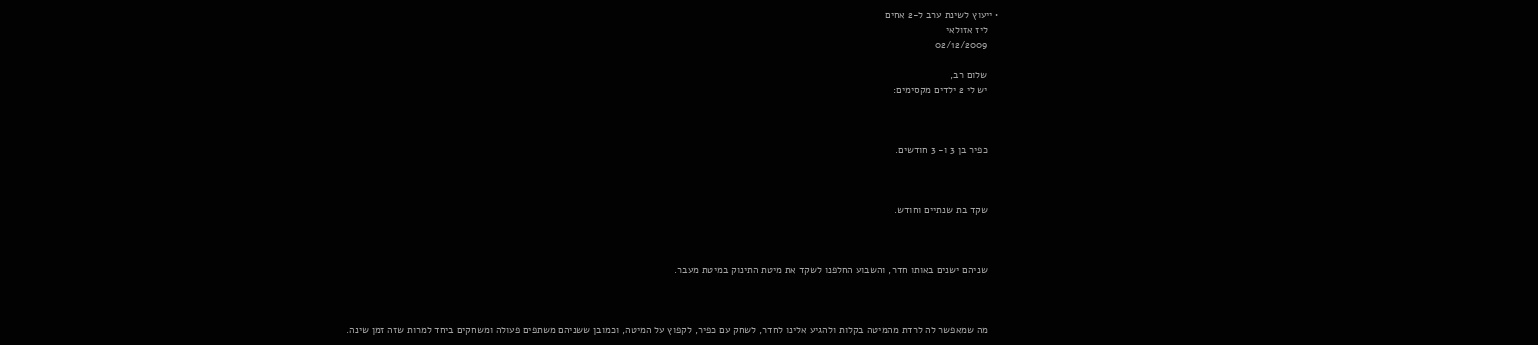• ייעוץ לשינת ערב ל-2 אחים
    ליז אזולאי
    02/12/2009

    שלום רב,
    יש לי 2 ילדים מקסימים:



    כפיר בן 3 ו- 3 חודשים.



    שקד בת שנתיים וחודש.



    שניהם ישנים באותו חדר, והשבוע החלפנו לשקד את מיטת התינוק במיטת מעבר.



    מה שמאפשר לה לרדת מהמיטה בקלות ולהגיע אלינו לחדר, לשחק עם כפיר, לקפוץ על המיטה, וכמובן ששניהם משתפים פעולה ומשחקים ביחד למרות שזה זמן שינה.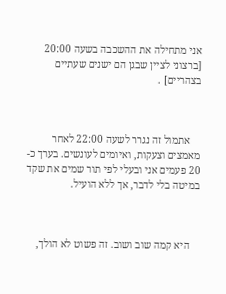אני מתחילה את ההשכבה בשעה 20:00 [ברצוני לציין שבגן הם ישנים שעתיים בצהריים] .



    אתמול זה נגרר לשעה 22:00 לאחר מאמצים וצעקות, ואיומים לעונשים. בערך כ- 20 פעמים אני ובעלי לפי תור שמים את שקד במיטה בלי לדבר, אך ללא הועיל.



    היא קמה שוב ושוב. זה פשוט לא הולך,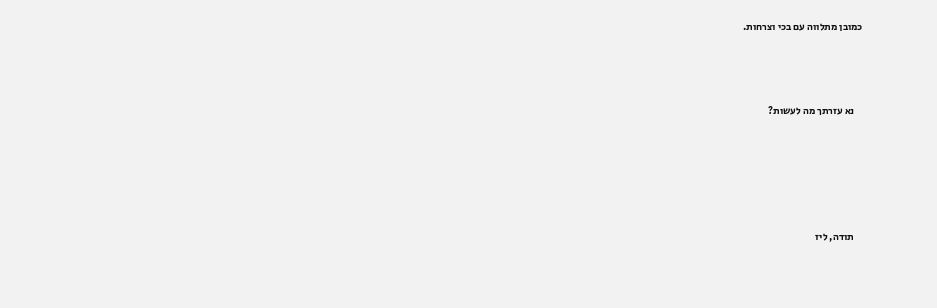כמובן מתלווה עם בכי וצרחות.



    נא עזרתך מה לעשות?





    תודה, ליז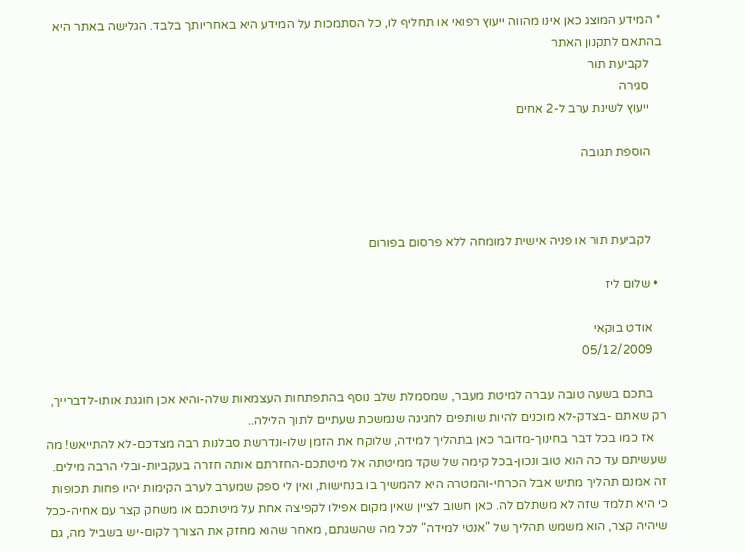* המידע המוצג כאן אינו מהווה ייעוץ רפואי או תחליף לו, כל הסתמכות על המידע היא באחריותך בלבד. הגלישה באתר היא בהתאם לתקנון האתר
    לקביעת תור
    סגירה
    ייעוץ לשינת ערב ל-2 אחים

    הוספת תגובה



    לקביעת תור או פניה אישית למומחה ללא פרסום בפורום

  • שלום ליז

    אודט בוקאי
    05/12/2009

    בתכם בשעה טובה עברה למיטת מעבר, שמסמלת שלב נוסף בהתפתחות העצמאות שלה-והיא אכן חוגגת אותו-לדברייך, רק שאתם -בצדק-לא מוכנים להיות שותפים לחגיגה שנמשכת שעתיים לתוך הלילה..
    אז כמו בכל דבר בחינוך-מדובר כאן בתהליך למידה, שלוקח את הזמן שלו-ונדרשת סבלנות רבה מצדכם-לא להתייאש! מה שעשיתם עד כה הוא טוב ונכון-בכל קימה של שקד ממיטתה אל מיטתכם-החזרתם אותה חזרה בעקביות-ובלי הרבה מילים. זה אמנם תהליך מתיש אבל הכרחי-והמטרה היא להמשיך בו בנחישות, ואין לי ספק שמערב לערב הקימות יהיו פחות תכופות כי היא תלמד שזה לא משתלם לה. כאן חשוב לציין שאין מקום אפילו לקפיצה אחת על מיטתכם או משחק קצר עם אחיה-ככל שיהיה קצר, הוא משמש תהליך של "אנטי למידה" לכל מה שהשגתם, מאחר שהוא מחזק את הצורך לקום-יש בשביל מה, גם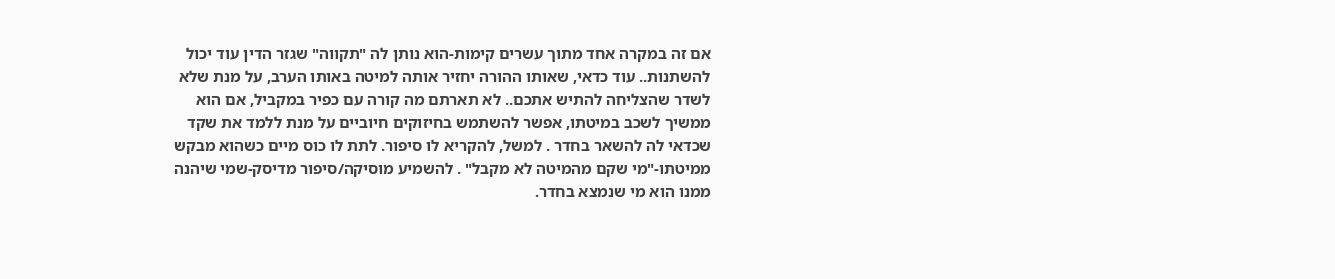אם זה במקרה אחד מתוך עשרים קימות-הוא נותן לה "תקווה" שגזר הדין עוד יכול להשתנות.. עוד כדאי, שאותו ההורה יחזיר אותה למיטה באותו הערב, על מנת שלא לשדר שהצליחה להתיש אתכם.. לא תארתם מה קורה עם כפיר במקביל, אם הוא ממשיך לשכב במיטתו, אפשר להשתמש בחיזוקים חיוביים על מנת ללמד את שקד שכדאי לה להשאר בחדר . למשל, להקריא לו סיפור. לתת לו כוס מיים כשהוא מבקש ממיטתו-"מי שקם מהמיטה לא מקבל" . להשמיע מוסיקה/סיפור מדיסק-שמי שיהנה ממנו הוא מי שנמצא בחדר.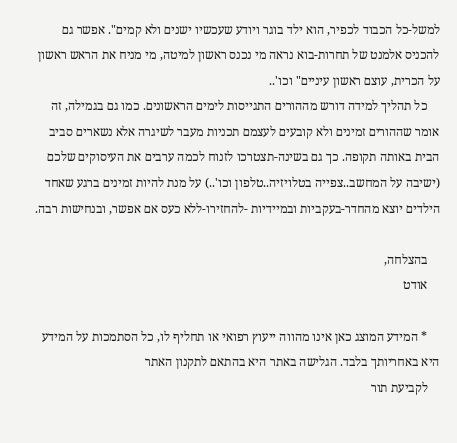למשל-כל הכבוד לכפיר, הוא ילד בוגר ויודע שעכשיו ישנים ולא קמים". אפשר גם להכניס אלמנט של תחרות-בוא נראה מי נכנס ראשון למיטה, מי מניח את הראש ראשון על הכרית, עוצם ראשון עיניים" וכו'..
    כל תהליך למידה דורש מההורים התגייסות לימים הראשונים. כמו גם בגמילה, זה אומר שההורים זמינים ולא קובעים לעצמם תכניות מעבר לשיגרה אלא נשארים סביב הבית באותה תקופה. כך גם בשינה-תצטרכו לזנוח לכמה ערבים את העיסוקים שלכם (ישיבה על המחשב..צפייה בטלויזיה..טלפון וכו'..) על מנת להיות זמינים ברגע שאחד הילדים יוצא מהחדר-בעקביות ובמיידיות -להחזירו-ללא כעס אם אפשר, ובנחישות רבה.

    בהצלחה,
    אודט

    * המידע המוצג כאן אינו מהווה ייעוץ רפואי או תחליף לו, כל הסתמכות על המידע היא באחריותך בלבד. הגלישה באתר היא בהתאם לתקנון האתר
    לקביעת תור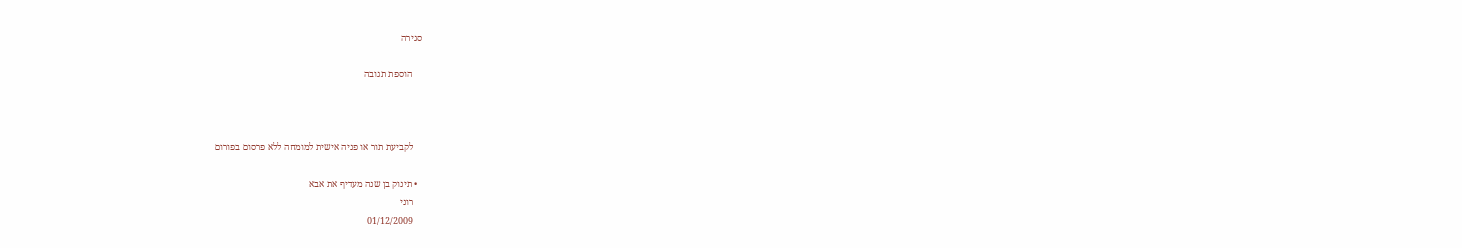סגירה

    הוספת תגובה



    לקביעת תור או פניה אישית למומחה ללא פרסום בפורום

  • תינוק בן שנה מעדיף את אבא
    רוני
    01/12/2009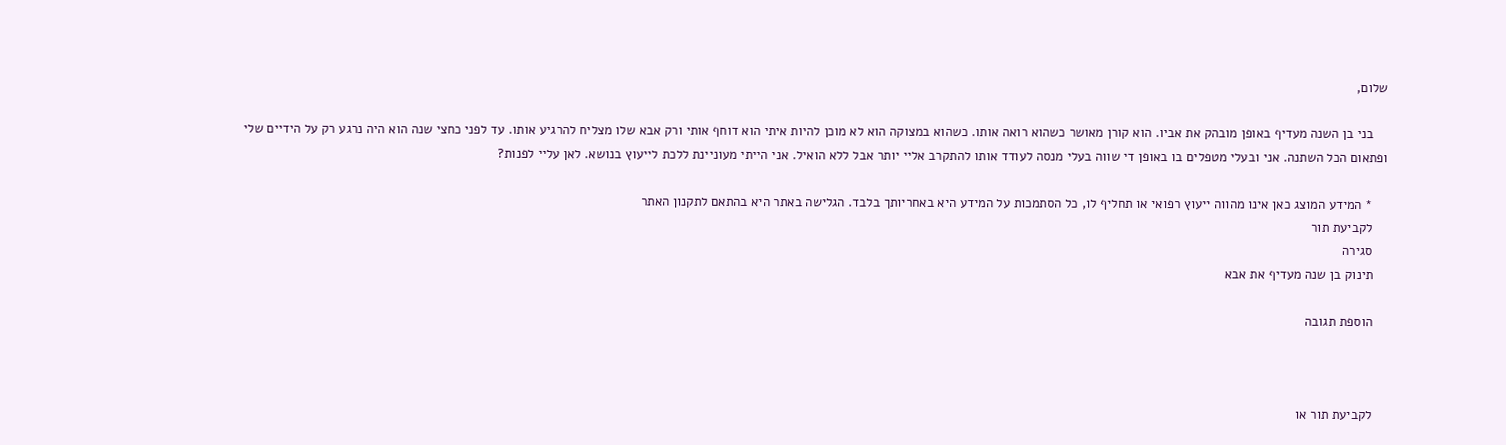שלום,

    בני בן השנה מעדיף באופן מובהק את אביו. הוא קורן מאושר כשהוא רואה אותו. כשהוא במצוקה הוא לא מוכן להיות איתי הוא דוחף אותי ורק אבא שלו מצליח להרגיע אותו. עד לפני כחצי שנה הוא היה נרגע רק על הידיים שלי ופתאום הכל השתנה. אני ובעלי מטפלים בו באופן די שווה בעלי מנסה לעודד אותו להתקרב אליי יותר אבל ללא הואיל. אני הייתי מעוניינת ללכת לייעוץ בנושא. לאן עליי לפנות?

    * המידע המוצג כאן אינו מהווה ייעוץ רפואי או תחליף לו, כל הסתמכות על המידע היא באחריותך בלבד. הגלישה באתר היא בהתאם לתקנון האתר
    לקביעת תור
    סגירה
    תינוק בן שנה מעדיף את אבא

    הוספת תגובה



    לקביעת תור או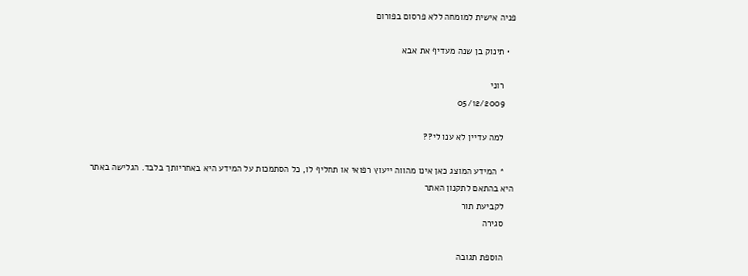פניה אישית למומחה ללא פרסום בפורום

  • תינוק בן שנה מעדיף את אבא

    רוני
    05/12/2009

    למה עדיין לא ענו לי??

    * המידע המוצג כאן אינו מהווה ייעוץ רפואי או תחליף לו, כל הסתמכות על המידע היא באחריותך בלבד. הגלישה באתר היא בהתאם לתקנון האתר
    לקביעת תור
    סגירה

    הוספת תגובה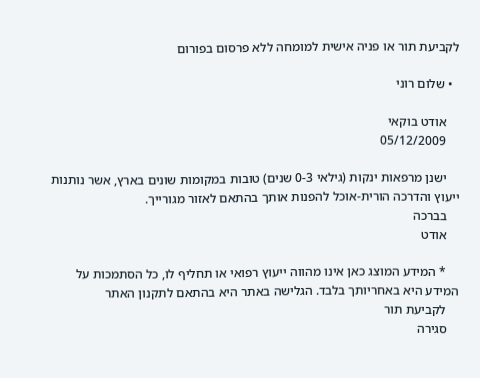לקביעת תור או פניה אישית למומחה ללא פרסום בפורום

  • שלום רוני

    אודט בוקאי
    05/12/2009

    ישנן מרפאות ינקות (גילאי 0-3 שנים) טובות במקומות שונים בארץ, אשר נותנות ייעוץ והדרכה הורית-אוכל להפנות אותך בהתאם לאזור מגורייך.
    בברכה
    אודט

    * המידע המוצג כאן אינו מהווה ייעוץ רפואי או תחליף לו, כל הסתמכות על המידע היא באחריותך בלבד. הגלישה באתר היא בהתאם לתקנון האתר
    לקביעת תור
    סגירה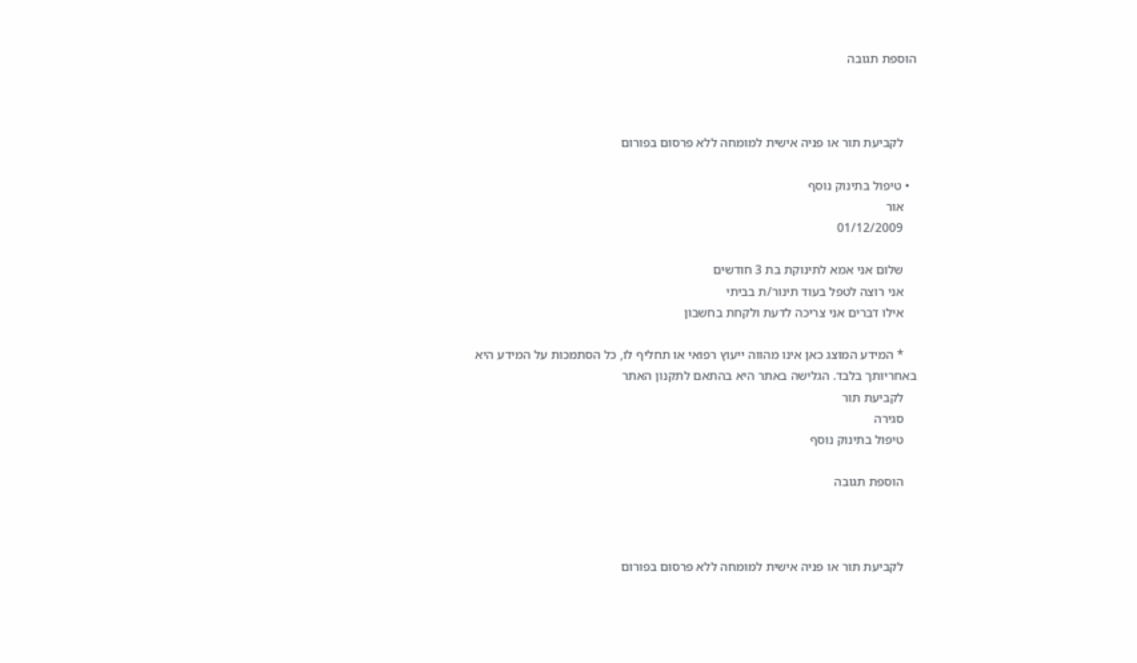הוספת תגובה



    לקביעת תור או פניה אישית למומחה ללא פרסום בפורום

  • טיפול בתינוק נוסף
    אור
    01/12/2009

    שלום אני אמא לתינוקת בת 3 חודשים
    אני רוצה לטפל בעוד תינור/ת בביתי
    אילו דברים אני צריכה לדעת ולקחת בחשבון

    * המידע המוצג כאן אינו מהווה ייעוץ רפואי או תחליף לו, כל הסתמכות על המידע היא באחריותך בלבד. הגלישה באתר היא בהתאם לתקנון האתר
    לקביעת תור
    סגירה
    טיפול בתינוק נוסף

    הוספת תגובה



    לקביעת תור או פניה אישית למומחה ללא פרסום בפורום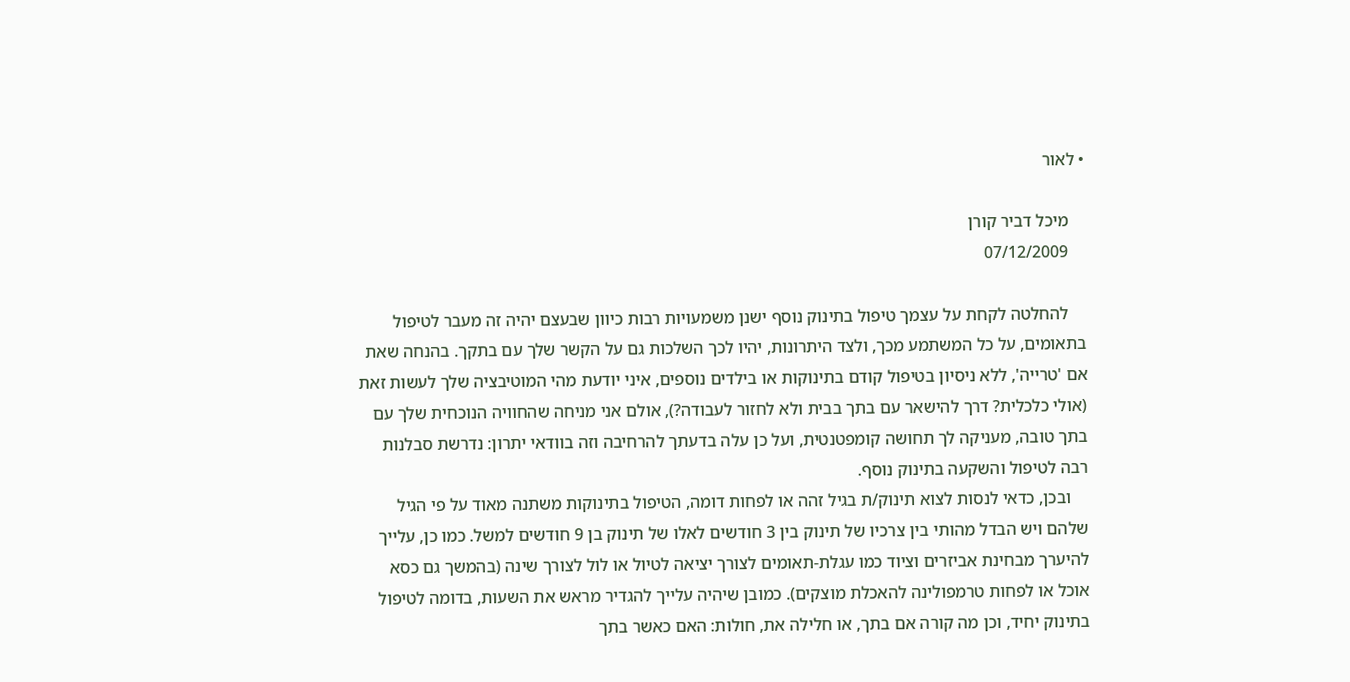• לאור

    מיכל דביר קורן
    07/12/2009

    להחלטה לקחת על עצמך טיפול בתינוק נוסף ישנן משמעויות רבות כיוון שבעצם יהיה זה מעבר לטיפול בתאומים, על כל המשתמע מכך, ולצד היתרונות, יהיו לכך השלכות גם על הקשר שלך עם בתקך. בהנחה שאת אם 'טרייה', ללא ניסיון בטיפול קודם בתינוקות או בילדים נוספים, איני יודעת מהי המוטיבציה שלך לעשות זאת (אולי כלכלית? דרך להישאר עם בתך בבית ולא לחזור לעבודה?), אולם אני מניחה שהחוויה הנוכחית שלך עם בתך טובה, מעניקה לך תחושה קומפטנטית, ועל כן עלה בדעתך להרחיבה וזה בוודאי יתרון: נדרשת סבלנות רבה לטיפול והשקעה בתינוק נוסף.
    ובכן, כדאי לנסות לצוא תינוק/ת בגיל זהה או לפחות דומה, הטיפול בתינוקות משתנה מאוד על פי הגיל שלהם ויש הבדל מהותי בין צרכיו של תינוק בין 3 חודשים לאלו של תינוק בן 9 חודשים למשל. כמו כן, עלייך להיערך מבחינת אביזרים וציוד כמו עגלת-תאומים לצורך יציאה לטיול או לול לצורך שינה (בהמשך גם כסא אוכל או לפחות טרמפולינה להאכלת מוצקים). כמובן שיהיה עלייך להגדיר מראש את השעות, בדומה לטיפול בתינוק יחיד, וכן מה קורה אם בתך, או חלילה את, חולות: האם כאשר בתך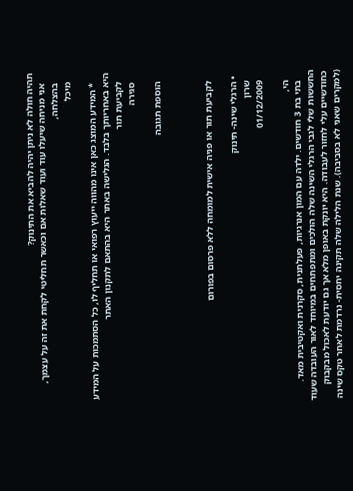תהיה חולה לא ניתן יהיה להביא את התינוק?
    אני מניחה שיעלו עוד ועוד שאלות אם וכאשר תחליטי לקחת את זה על עצמך,
    בהצלחה,
    מיכל

    * המידע המוצג כאן אינו מהווה ייעוץ רפואי או תחליף לו, כל הסתמכות על המידע היא באחריותך בלבד. הגלישה באתר היא בהתאם לתקנון האתר
    לקביעת תור
    סגירה

    הוספת תגובה



    לקביעת תור או פניה אישית למומחה ללא פרסום בפורום

  • הרגלי שינה- תינוק
    שרון
    01/12/2009

    הי,
    בתי בת 3 חודשים. ילדה עם המון אנרגיות, פעלתנית, סקרנית ואקטיבית מאד. החששות שלי לגבי הרגלי השינה שלה הולכים ומתפתחים במיוחד לאור העובדה שעוד כחודשיים עלי לחזור לעבודה. היא יונקת באופן מלא אך גם יודעת לאכול מבקבוק (למקרים שאני לא בסביבה). שנת הלילה שלה תקינה יחסית- נרדמת לאחר טקס שינה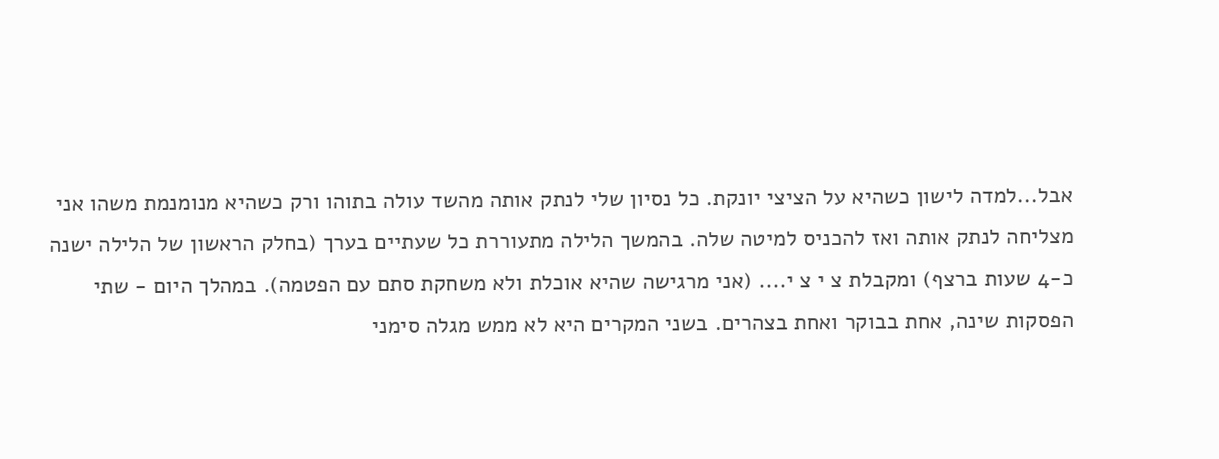אבל...למדה לישון כשהיא על הציצי יונקת. כל נסיון שלי לנתק אותה מהשד עולה בתוהו ורק כשהיא מנומנמת משהו אני מצליחה לנתק אותה ואז להכניס למיטה שלה. בהמשך הלילה מתעוררת כל שעתיים בערך (בחלק הראשון של הלילה ישנה כ-4 שעות ברצף) ומקבלת צ י צ י.... (אני מרגישה שהיא אוכלת ולא משחקת סתם עם הפטמה). במהלך היום - שתי הפסקות שינה, אחת בבוקר ואחת בצהרים. בשני המקרים היא לא ממש מגלה סימני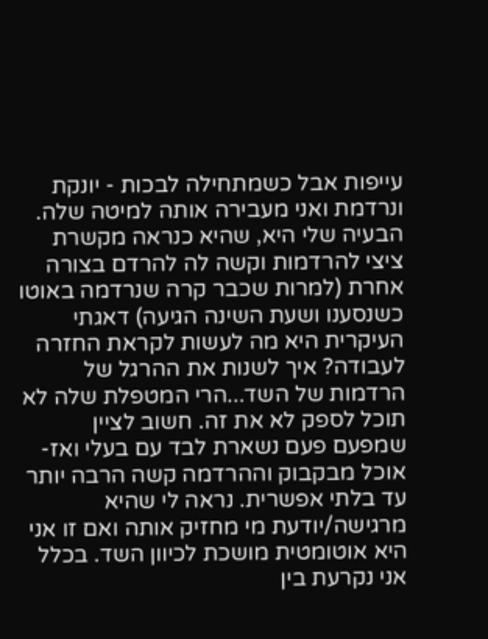עייפות אבל כשמתחילה לבכות - יונקת ונרדמת ואני מעבירה אותה למיטה שלה. הבעיה שלי היא, שהיא כנראה מקשרת ציצי להרדמות וקשה לה להרדם בצורה אחרת (למרות שכבר קרה שנרדמה באוטו כשנסענו ושעת השינה הגיעה) דאגתי העיקרית היא מה לעשות לקראת החזרה לעבודה? איך לשנות את ההרגל של הרדמות של השד...הרי המטפלת שלה לא תוכל לספק לא את זה. חשוב לציין שמפעם פעם נשארת לבד עם בעלי ואז- אוכל מבקבוק וההרדמה קשה הרבה יותר עד בלתי אפשרית. נראה לי שהיא מרגישה/יודעת מי מחזיק אותה ואם זו אני היא אוטומטית מושכת לכיוון השד. בכלל אני נקרעת בין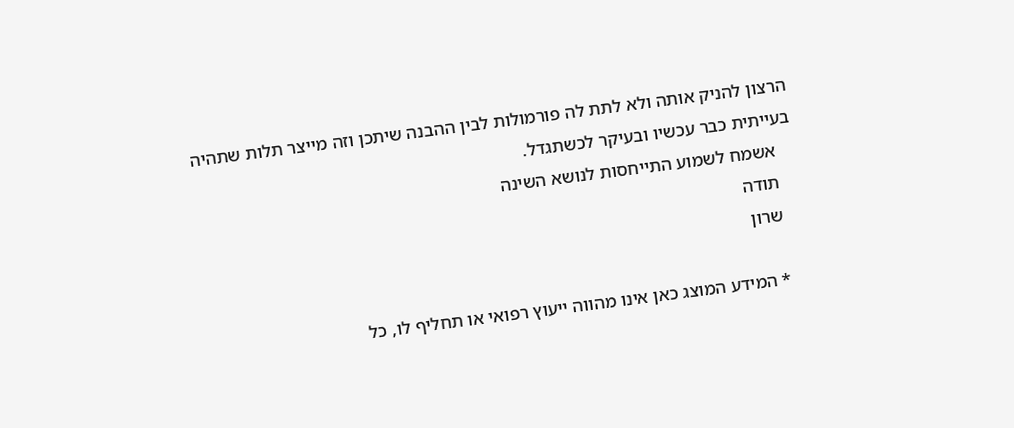הרצון להניק אותה ולא לתת לה פורמולות לבין ההבנה שיתכן וזה מייצר תלות שתהיה בעייתית כבר עכשיו ובעיקר לכשתגדל.
    אשמח לשמוע התייחסות לנושא השינה
    תודה
    שרון

    * המידע המוצג כאן אינו מהווה ייעוץ רפואי או תחליף לו, כל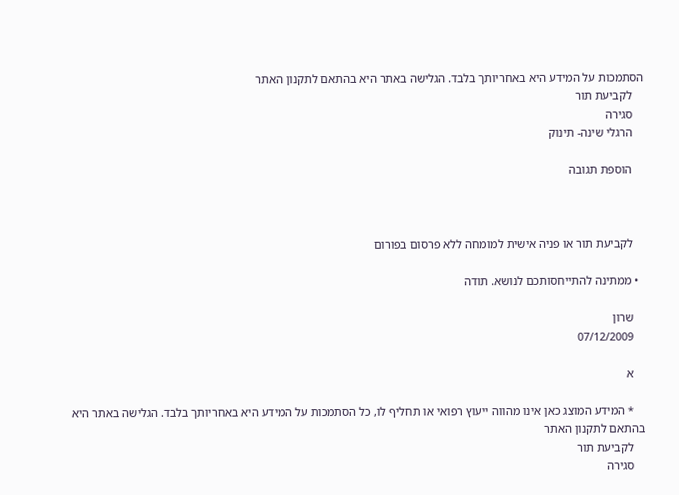הסתמכות על המידע היא באחריותך בלבד. הגלישה באתר היא בהתאם לתקנון האתר
    לקביעת תור
    סגירה
    הרגלי שינה- תינוק

    הוספת תגובה



    לקביעת תור או פניה אישית למומחה ללא פרסום בפורום

  • ממתינה להתייחסותכם לנושא. תודה

    שרון
    07/12/2009

    א

    * המידע המוצג כאן אינו מהווה ייעוץ רפואי או תחליף לו, כל הסתמכות על המידע היא באחריותך בלבד. הגלישה באתר היא בהתאם לתקנון האתר
    לקביעת תור
    סגירה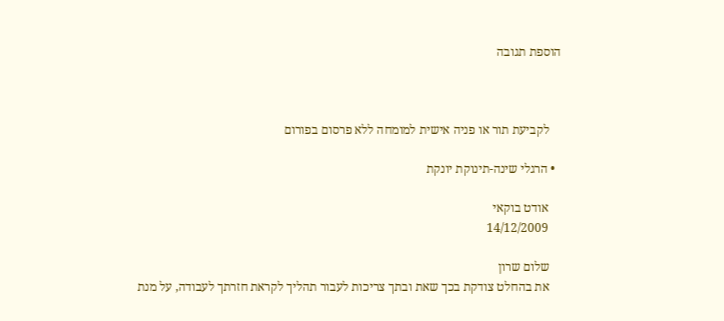הוספת תגובה



    לקביעת תור או פניה אישית למומחה ללא פרסום בפורום

  • הרגלי שינה-תינוקת יונקת

    אודט בוקאי
    14/12/2009

    שלום שרון
    את בהחלט צודקת בכך שאת ובתך צריכות לעבור תהליך לקראת חזרתך לעבודה, על מנת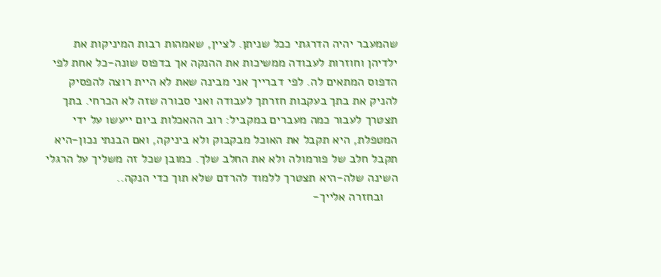שהמעבר יהיה הדרגתי ככל שניתן. לציין, שאמהות רבות המיניקות את ילדיהן וחוזרות לעבודה ממשיכות את ההנקה אך בדפוס שונה-כל אחת לפי הדפוס המתאים לה. לפי דברייך אני מבינה שאת לא היית רוצה להפסיק להניק את בתך בעקבות חזרתך לעבודה ואני סבורה שזה לא הכרחי. בתך תצטרך לעבור כמה מעברים במקביל: רוב ההאכלות ביום ייעשו על ידי המטפלת, היא תקבל את האוכל מבקבוק ולא ביניקה, ואם הבנתי נכון-היא תקבל חלב של פורמולה ולא את החלב שלך. כמובן שכל זה משליך על הרגלי השינה שלה-היא תצטרך ללמוד להרדם שלא תוך כדי הנקה..
    ובחזרה אלייך-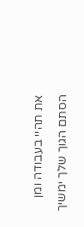את תהיי בעבודה ומן הסתם הגוך שלך ימשיך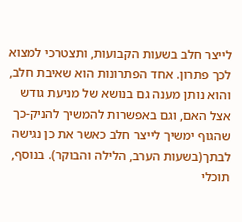לייצר חלב בשעות הקבועות, ותצטרכי למצוא לכך פתרון. אחד הפתרונות הוא שאיבת חלב, והוא נותן מענה גם בנושא של מניעת גודש אצל האם, וגם באפשרות להמשיך להניק-כך שהגוף ימשיך לייצר חלב כאשר את כן נגישה לבתך(בשעות הערב, הלילה והבוקר). בנוסף, תוכלי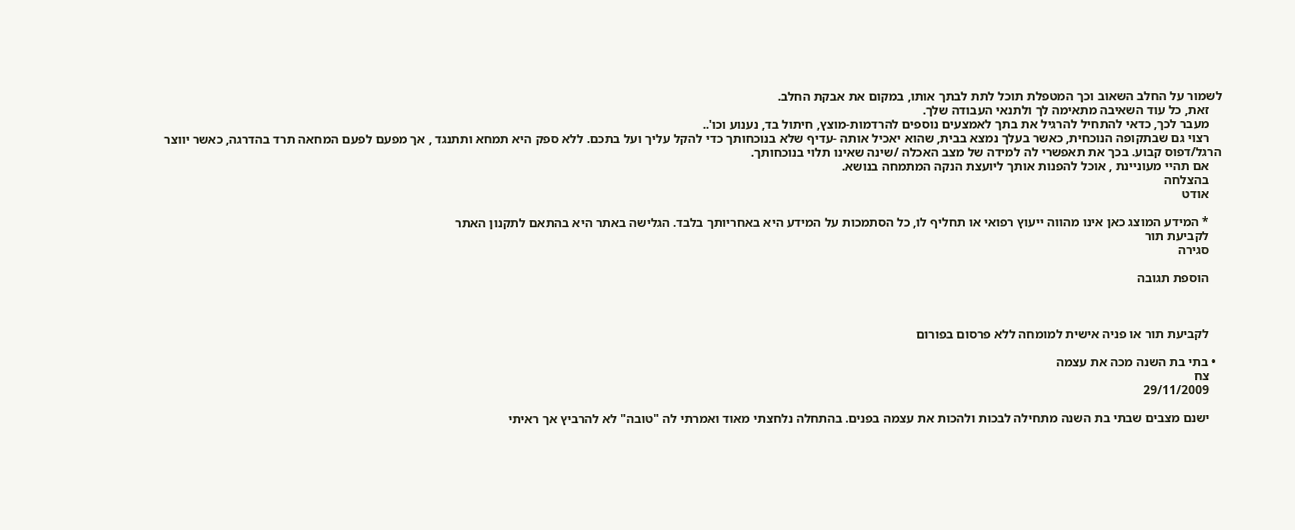לשמור על החלב השאוב וכך המטפלת תוכל לתת לבתך אותו, במקום את אבקת החלב.
    זאת, כל עוד השאיבה מתאימה לך ולתנאי העבודה שלך.
    מעבר לכך, כדאי להתחיל להרגיל את בתך לאמצעים נוספים להרדמות-מוצץ, חיתול בד, נענוע וכו'..
    רצוי גם שבתקופה הנוכחית, כאשר בעלך נמצא בבית, שהוא יאכיל אותה -עדיף שלא בנוכחותך כדי להקל עליך ועל בתכם. ללא ספק היא תמחא ותתנגד , אך מפעם לפעם המחאה תרד בהדרגה, כאשר יווצר הרגל/דפוס קבוע. בכך את תאפשרי לה למידה של מצב האכלה /שינה שאינו תלוי בנוכחותך.
    אם תהיי מעוניינת , אוכל להפנות אותך ליועצת הנקה המתמחה בנושא.
    בהצלחה
    אודט

    * המידע המוצג כאן אינו מהווה ייעוץ רפואי או תחליף לו, כל הסתמכות על המידע היא באחריותך בלבד. הגלישה באתר היא בהתאם לתקנון האתר
    לקביעת תור
    סגירה

    הוספת תגובה



    לקביעת תור או פניה אישית למומחה ללא פרסום בפורום

  • בתי בת השנה מכה את עצמה
    צח
    29/11/2009

    ישנם מצבים שבתי בת השנה מתחילה לבכות ולהכות את עצמה בפנים. בהתחלה נלחצתי מאוד ואמרתי לה "טובה" לא להרביץ אך ראיתי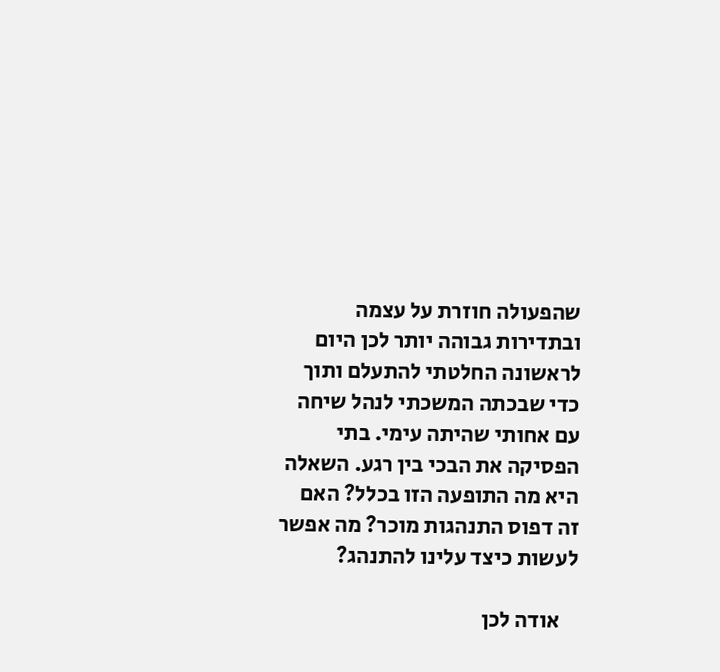שהפעולה חוזרת על עצמה ובתדירות גבוהה יותר לכן היום לראשונה החלטתי להתעלם ותוך כדי שבכתה המשכתי לנהל שיחה עם אחותי שהיתה עימי. בתי הפסיקה את הבכי בין רגע. השאלה היא מה התופעה הזו בכלל? האם זה דפוס התנהגות מוכר? מה אפשר לעשות כיצד עלינו להתנהג?

    אודה לכן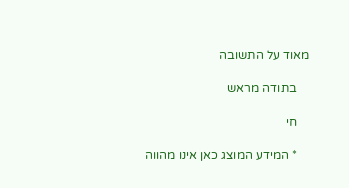מאוד על התשובה

    בתודה מראש

    חי

    * המידע המוצג כאן אינו מהווה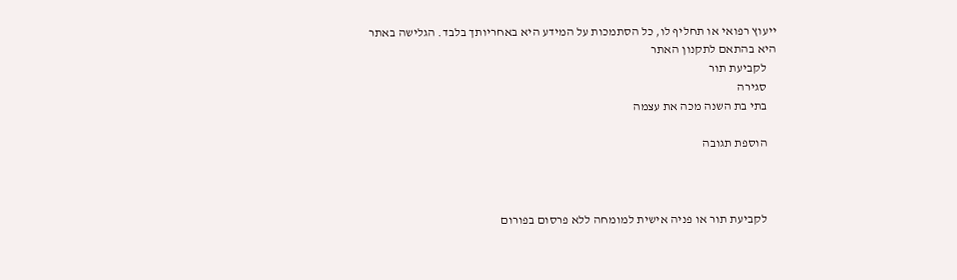ייעוץ רפואי או תחליף לו, כל הסתמכות על המידע היא באחריותך בלבד. הגלישה באתר היא בהתאם לתקנון האתר
    לקביעת תור
    סגירה
    בתי בת השנה מכה את עצמה

    הוספת תגובה



    לקביעת תור או פניה אישית למומחה ללא פרסום בפורום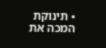• תינוקת המכה את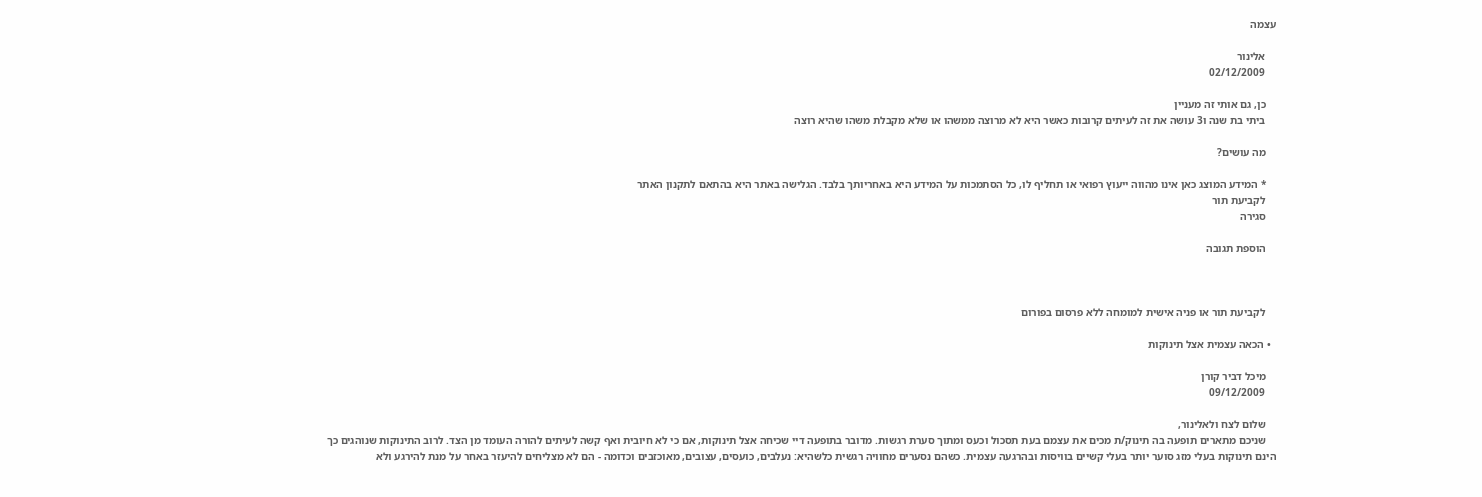עצמה

    אלינור
    02/12/2009

    כן, גם אותי זה מעניין
    ביתי בת שנה ו3 עושה את זה לעיתים קרובות כאשר היא לא מרוצה ממשהו או שלא מקבלת משהו שהיא רוצה

    מה עושים?

    * המידע המוצג כאן אינו מהווה ייעוץ רפואי או תחליף לו, כל הסתמכות על המידע היא באחריותך בלבד. הגלישה באתר היא בהתאם לתקנון האתר
    לקביעת תור
    סגירה

    הוספת תגובה



    לקביעת תור או פניה אישית למומחה ללא פרסום בפורום

  • הכאה עצמית אצל תינוקות

    מיכל דביר קורן
    09/12/2009

    שלום לצח ולאלינור,
    שניכם מתארים תופעה בה תינוק/ת מכים את עצמם בעת תסכול וכעס ומתוך סערת רגשות. מדובר בתופעה דיי שכיחה אצל תינוקות, אם כי לא חיובית ואף קשה לעיתים להורה העומד מן הצד. לרוב התינוקות שנוהגים כך הינם תינוקות בעלי מזג סוער יותר בעלי קשיים בוויסות ובהרגעה עצמית. כשהם נסערים מחוויה רגשית כלשהיא: נעלבים, כועסים, עצובים, מאוכזבים וכדומה - הם לא מצליחים להיעזר באחר על מנת להירגע ולא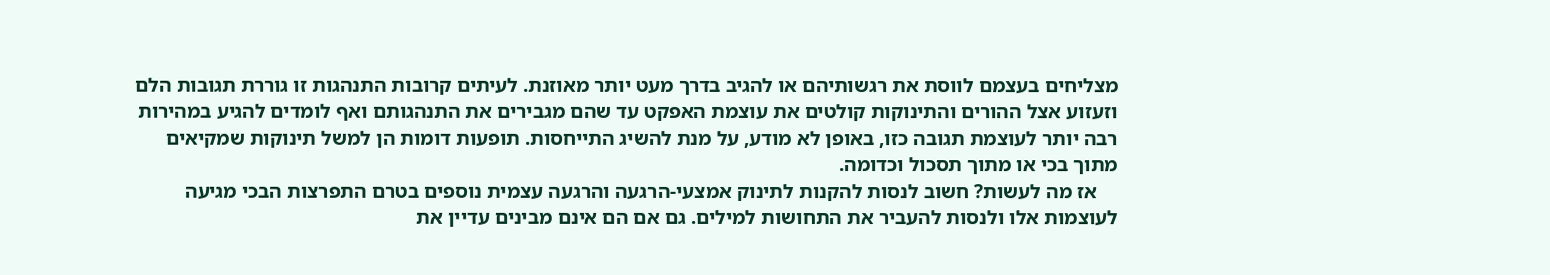מצליחים בעצמם לווסת את רגשותיהם או להגיב בדרך מעט יותר מאוזנת. לעיתים קרובות התנהגות זו גוררת תגובות הלם וזעזוע אצל ההורים והתינוקות קולטים את עוצמת האפקט עד שהם מגבירים את התנהגותם ואף לומדים להגיע במהירות רבה יותר לעוצמת תגובה כזו, באופן לא מודע, על מנת להשיג התייחסות. תופעות דומות הן למשל תינוקות שמקיאים מתוך בכי או מתוך תסכול וכדומה.
    אז מה לעשות? חשוב לנסות להקנות לתינוק אמצעי-הרגעה והרגעה עצמית נוספים בטרם התפרצות הבכי מגיעה לעוצמות אלו ולנסות להעביר את התחושות למילים. גם אם הם אינם מבינים עדיין את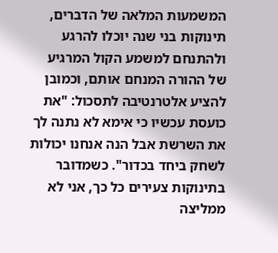המשמעות המלאה של הדברים, תינוקות בני שנה יוכלו להרגע ולהתנחם למשמע הקול המרגיע של ההורה המנחם אותם, וכמובן להציע אלטרנטיבה לתסכול: "את כועסת עכשיו כי אימא לא נתנה לך את השרשת אבל הנה אנחנו יכולות לשחק ביחד בכדור". כשמדובר בתינוקות צעירים כל כך, אני לא ממליצה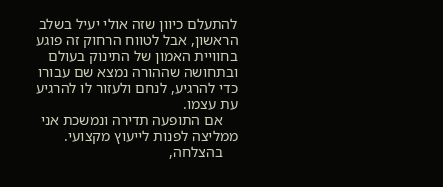להתעלם כיוון שזה אולי יעיל בשלב הראשון, אבל לטווח הרחוק זה פוגע בחוויית האמון של התינוק בעולם ובתחושה שההורה נמצא שם עבורו כדי להרגיע, לנחם ולעזור לו להרגיע עת עצמו.
    אם התופעה תדירה ונמשכת אני ממליצה לפנות לייעוץ מקצועי.
    בהצלחה,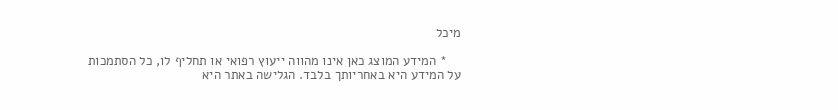מיכל

    * המידע המוצג כאן אינו מהווה ייעוץ רפואי או תחליף לו, כל הסתמכות על המידע היא באחריותך בלבד. הגלישה באתר היא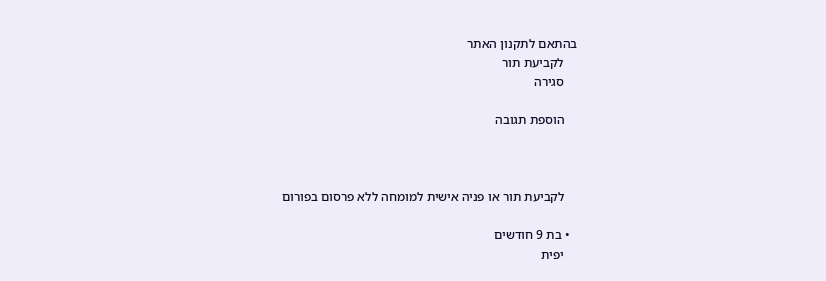בהתאם לתקנון האתר
    לקביעת תור
    סגירה

    הוספת תגובה



    לקביעת תור או פניה אישית למומחה ללא פרסום בפורום

  • בת 9 חודשים
    יפית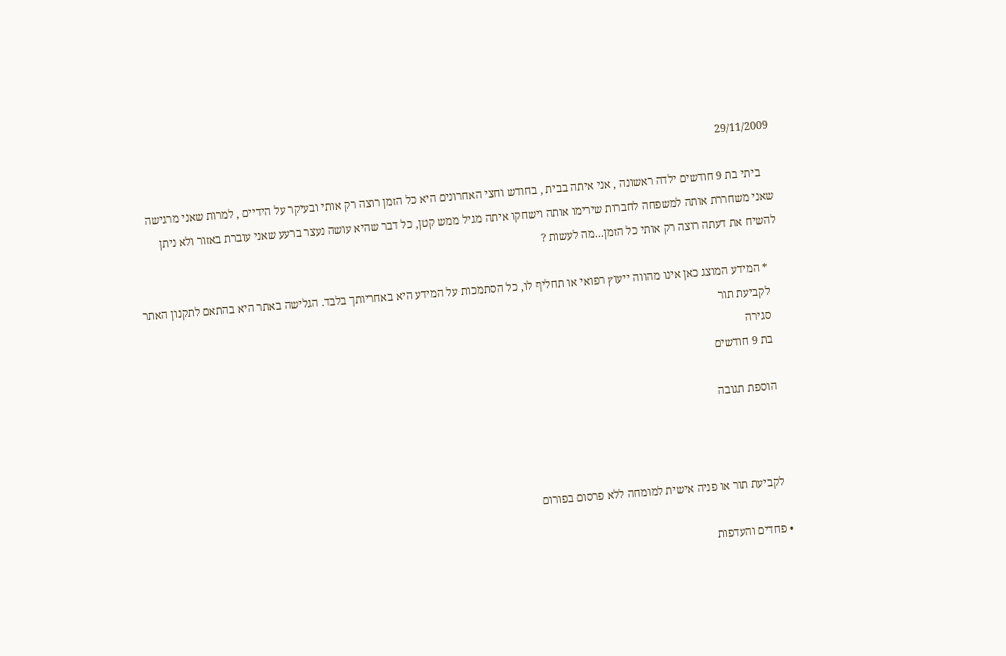29/11/2009

    ביתי בת 9 חודשים ילדה ראשונה , אני איתה בבית , בחודש וחצי האחרונים היא כל הזמן רוצה רק אותי ובעיקר על הידיים , למרות שאני מרגישה שאני משחררת אותה למשפחה לחברות שירימו אותה וישחקו איתה מגיל ממש קטן, כל דבר שהיא עושה נעצר ברעע שאני עוברת באזור ולא ניתן להשיח את דעתה רוצה רק אותי כל הזמן...מה לעשות ?

    * המידע המוצג כאן אינו מהווה ייעוץ רפואי או תחליף לו, כל הסתמכות על המידע היא באחריותך בלבד. הגלישה באתר היא בהתאם לתקנון האתר
    לקביעת תור
    סגירה
    בת 9 חודשים

    הוספת תגובה



    לקביעת תור או פניה אישית למומחה ללא פרסום בפורום

  • פחדים והעדפות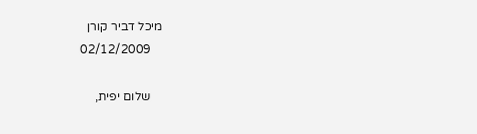מיכל דביר קורן
    02/12/2009

    שלום יפית,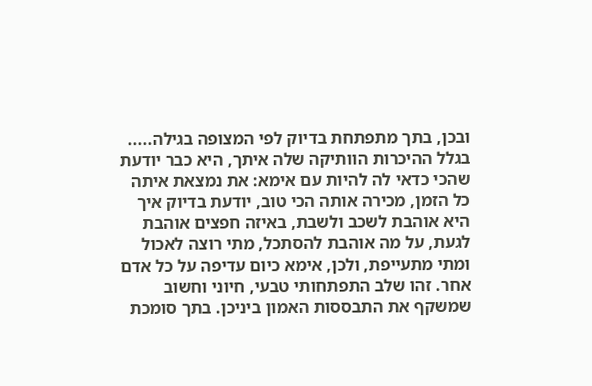ובכן, בתך מתפתחת בדיוק לפי המצופה בגילה..... בגלל ההיכרות הוותיקה שלה איתך, היא כבר יודעת שהכי כדאי לה להיות עם אימא: את נמצאת איתה כל הזמן, מכירה אותה הכי טוב, יודעת בדיוק איך היא אוהבת לשכב ולשבת, באיזה חפצים אוהבת לגעת, על מה אוהבת להסתכל, מתי רוצה לאכול ומתי מתעייפת, ולכן, אימא כיום עדיפה על כל אדם אחר. זהו שלב התפתחותי טבעי, חיוני וחשוב שמשקף את התבססות האמון ביניכן. בתך סומכת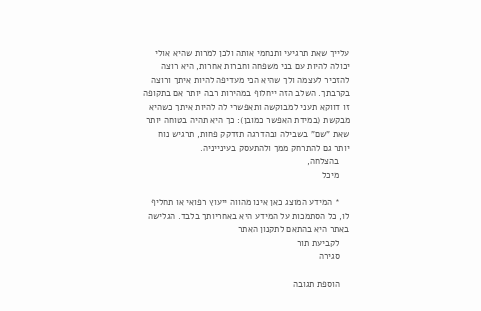עלייך שאת תרגיעי ותנחמי אותה ולכן למרות שהיא אולי יכולה להיות עם בני משפחה וחברות אחרות, היא רוצה להזכיר לעצמה ולך שהיא הכי מעדיפה להיות איתך ורוצה בקרבתך. השלב הזה ייחלוף במהירות רבה יותר אם בתקופה זו דווקא תעני למבוקשה ותאפשרי לה להיות איתך כשהיא מבקשת (במידת האפשר כמובן): כך היא תהיה בטוחה יותר שאת "שם" בשבילה ובהדרגה תזדקק פחות, תרגיש נוח יותר גם להתרחק ממך ולהתעסק בעינייניה.
    בהצלחה,
    מיכל

    * המידע המוצג כאן אינו מהווה ייעוץ רפואי או תחליף לו, כל הסתמכות על המידע היא באחריותך בלבד. הגלישה באתר היא בהתאם לתקנון האתר
    לקביעת תור
    סגירה

    הוספת תגובה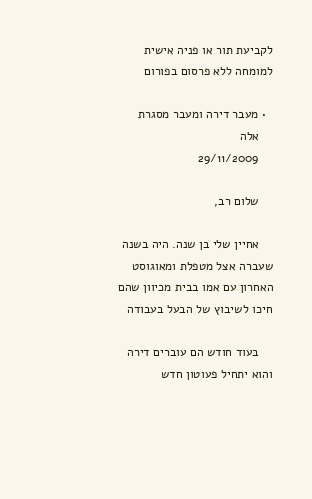לקביעת תור או פניה אישית למומחה ללא פרסום בפורום

  • מעבר דירה ומעבר מסגרת
    אלה
    29/11/2009

    שלום רב,

    אחיין שלי בן שנה. היה בשנה שעברה אצל מטפלת ומאוגוסט האחרון עם אמו בבית מכיוון שהם חיכו לשיבוץ של הבעל בעבודה

    בעוד חודש הם עוברים דירה והוא יתחיל פעוטון חדש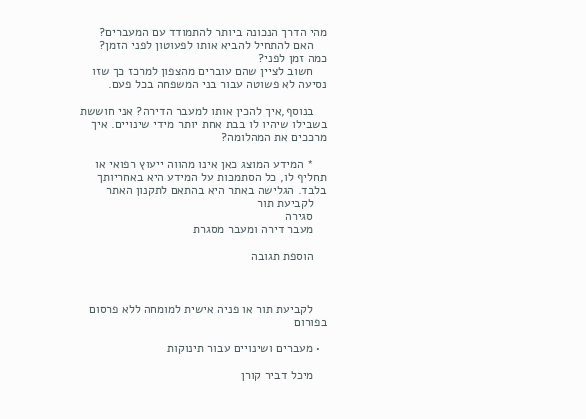מהי הדרך הנכונה ביותר להתמודד עם המעברים?
    האם להתחיל להביא אותו לפעוטון לפני הזמן? כמה זמן לפני?
    חשוב לציין שהם עוברים מהצפון למרכז כך שזו נסיעה לא פשוטה עבור בני המשפחה בכל פעם.

    בנוסף,איך להכין אותו למעבר הדירה? אני חוששת בשבילו שיהיו לו בבת אחת יותר מידי שינויים. איך מרככים את המהלומה?

    * המידע המוצג כאן אינו מהווה ייעוץ רפואי או תחליף לו, כל הסתמכות על המידע היא באחריותך בלבד. הגלישה באתר היא בהתאם לתקנון האתר
    לקביעת תור
    סגירה
    מעבר דירה ומעבר מסגרת

    הוספת תגובה



    לקביעת תור או פניה אישית למומחה ללא פרסום בפורום

  • מעברים ושינויים עבור תינוקות

    מיכל דביר קורן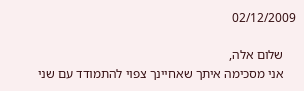02/12/2009

    שלום אלה,
    אני מסכימה איתך שאחיינך צפוי להתמודד עם שני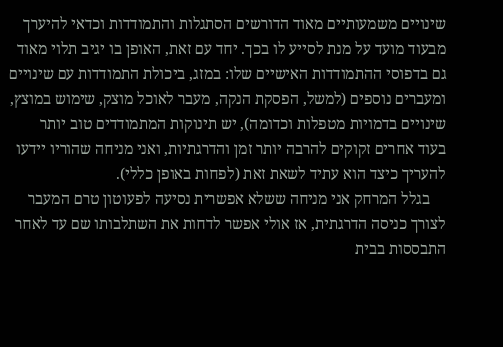שינויים משמעותיים מאוד הדורשים הסתגלות והתמודדות וכדאי להיערך מבעוד מועד על מנת לסייע לו בכך. יחד עם זאת, האופן בו יגיב תלוי מאוד גם בדפוסי ההתמודדות האישיים שלו: במזג, ביכולת התמודדות עם שינויים ומעברים נוספים (למשל, הפסקת הנקה, מעבר לאוכל מוצק, שימוש במוצץ, שינויים בדמויות מטפלות וכדומה), יש תינוקות המתמודדים טוב יותר בעוד אחרים זקוקים להרבה יותר זמן והדרגתיות, ואני מניחה שהוריו יידעו להעריך כיצד הוא עתיד לשאת זאת (לפחות באופן כללי).
    בגלל המרחק אני מניחה ששלא אפשרית נסיעה לפעוטון טרם המעבר לצורך כניסה הדרגתית, אז אולי אפשר לדחות את השתלבותו שם עד לאחר התבססות בבית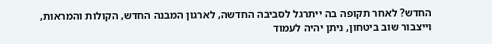החדש? לאחר תקופה בה ייתרגל לסביבה החדשה, לארגון המבנה החדש, הקולות והמראות, וייצבור שוב ביטחון, ניתן יהיה לעמוד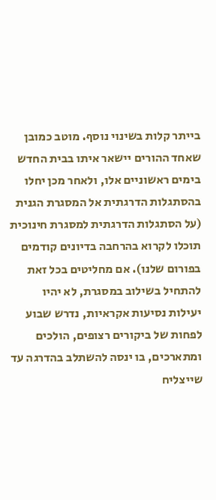בייתר קלות בשינוי נוסף. מוטב כמובן שאחד ההורים יישאר איתו בבית החדש בימים ראשוניים אלו, ולאחר מכן יחלו בהסתגלות הדרגתית אל המסגרת הגנית (על הסתגלות הדרגתית למסגרת חינוכית תוכלו לקרוא בהרחבה בדיונים קודמים בפורום שלנו). אם מחליטים בכל זאת להתחיל בשילוב במסגרת, לא יהיו יעילות נסיעות אקראיות, נדרש שבוע לפחות של ביקורים רצופים, הולכים ומתארכים, בו ינסה להשתלב בהדרגה עד שייצליח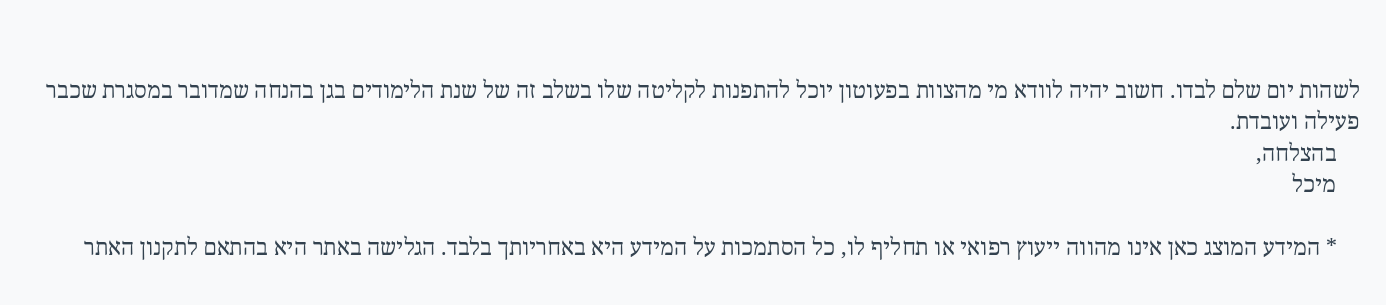לשהות יום שלם לבדו. חשוב יהיה לוודא מי מהצוות בפעוטון יוכל להתפנות לקליטה שלו בשלב זה של שנת הלימודים בגן בהנחה שמדובר במסגרת שכבר פעילה ועובדת.
    בהצלחה,
    מיכל

    * המידע המוצג כאן אינו מהווה ייעוץ רפואי או תחליף לו, כל הסתמכות על המידע היא באחריותך בלבד. הגלישה באתר היא בהתאם לתקנון האתר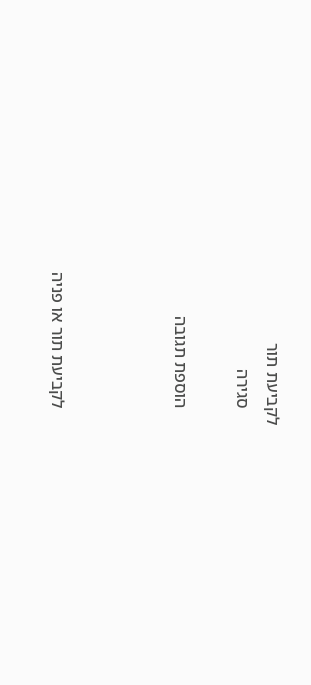לקביעת תור
    סגירה

    הוספת תגובה



    לקביעת תור או פניה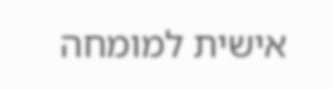אישית למומחה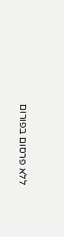ללא פרסום בפורום